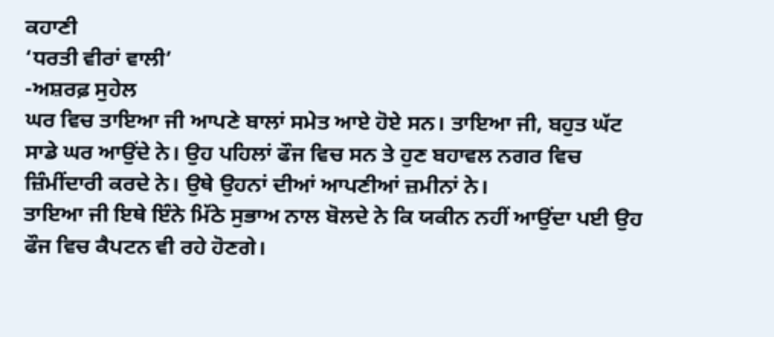ਕਹਾਣੀ
‘ਧਰਤੀ ਵੀਰਾਂ ਵਾਲੀ’
-ਅਸ਼ਰਫ਼ ਸੁਹੇਲ
ਘਰ ਵਿਚ ਤਾਇਆ ਜੀ ਆਪਣੇ ਬਾਲਾਂ ਸਮੇਤ ਆਏ ਹੋਏ ਸਨ। ਤਾਇਆ ਜੀ, ਬਹੁਤ ਘੱਟ ਸਾਡੇ ਘਰ ਆਉਂਦੇ ਨੇ। ਉਹ ਪਹਿਲਾਂ ਫੌਜ ਵਿਚ ਸਨ ਤੇ ਹੁਣ ਬਹਾਵਲ ਨਗਰ ਵਿਚ ਜ਼ਿੰਮੀਂਦਾਰੀ ਕਰਦੇ ਨੇ। ਉਥੇ ਉਹਨਾਂ ਦੀਆਂ ਆਪਣੀਆਂ ਜ਼ਮੀਨਾਂ ਨੇ।
ਤਾਇਆ ਜੀ ਇਥੇ ਇੰਨੇ ਮਿੱਠੇ ਸੁਭਾਅ ਨਾਲ ਬੋਲਦੇ ਨੇ ਕਿ ਯਕੀਨ ਨਹੀਂ ਆਉਂਦਾ ਪਈ ਉਹ ਫੌਜ ਵਿਚ ਕੈਪਟਨ ਵੀ ਰਹੇ ਹੋਣਗੇ।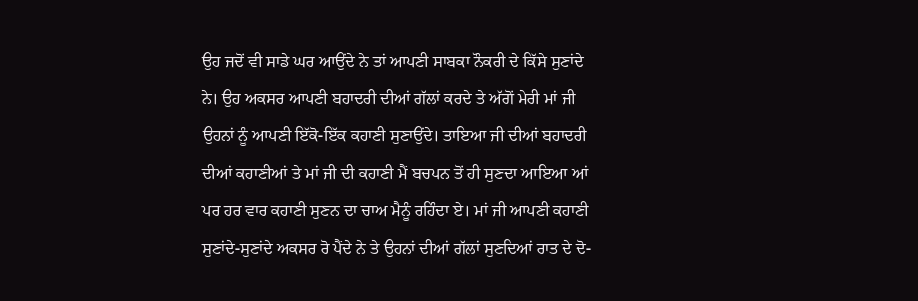ਉਹ ਜਦੋਂ ਵੀ ਸਾਡੇ ਘਰ ਆਉਂਦੇ ਨੇ ਤਾਂ ਆਪਣੀ ਸਾਬਕਾ ਨੌਕਰੀ ਦੇ ਕਿੱਸੇ ਸੁਣਾਂਦੇ ਨੇ। ਉਹ ਅਕਸਰ ਆਪਣੀ ਬਹਾਦਰੀ ਦੀਆਂ ਗੱਲਾਂ ਕਰਦੇ ਤੇ ਅੱਗੋਂ ਮੇਰੀ ਮਾਂ ਜੀ ਉਹਨਾਂ ਨੂੰ ਆਪਣੀ ਇੱਕੋ-ਇੱਕ ਕਹਾਣੀ ਸੁਣਾਉਂਦੇ। ਤਾਇਆ ਜੀ ਦੀਆਂ ਬਹਾਦਰੀ ਦੀਆਂ ਕਹਾਣੀਆਂ ਤੇ ਮਾਂ ਜੀ ਦੀ ਕਹਾਣੀ ਮੈਂ ਬਚਪਨ ਤੋਂ ਹੀ ਸੁਣਦਾ ਆਇਆ ਆਂ ਪਰ ਹਰ ਵਾਰ ਕਹਾਣੀ ਸੁਣਨ ਦਾ ਚਾਅ ਮੈਨੂੰ ਰਹਿੰਦਾ ਏ। ਮਾਂ ਜੀ ਆਪਣੀ ਕਹਾਣੀ ਸੁਣਾਂਦੇ-ਸੁਣਾਂਦੇ ਅਕਸਰ ਰੋ ਪੈਂਦੇ ਨੇ ਤੇ ਉਹਨਾਂ ਦੀਆਂ ਗੱਲਾਂ ਸੁਣਦਿਆਂ ਰਾਤ ਦੇ ਦੋ-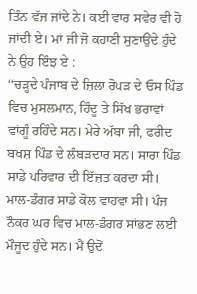ਤਿੰਨ ਵੱਜ ਜਾਂਦੇ ਨੇ। ਕਈ ਵਾਰ ਸਵੇਰ ਵੀ ਹੋ ਜਾਂਦੀ ਏ। ਮਾਂ ਜੀ ਜੋ ਕਹਾਣੀ ਸੁਣਾਉਂਦੇ ਹੁੰਦੇ ਨੇ ਉਹ ਇੰਝ ਏ :
‘‘ਚੜ੍ਹਦੇ ਪੰਜਾਬ ਦੇ ਜ਼ਿਲਾ ਰੋਪੜ ਦੇ ਓਸ ਪਿੰਡ ਵਿਚ ਮੁਸਲਮਾਨ, ਹਿੰਦੂ ਤੇ ਸਿੱਖ ਭਰਾਵਾਂ ਵਾਂਗੂੰ ਰਹਿੰਦੇ ਸਨ। ਮੇਰੇ ਅੱਬਾ ਜੀ, ਫਰੀਦ ਬਖਸ਼ ਪਿੰਡ ਦੇ ਲੰਬੜਦਾਰ ਸਨ। ਸਾਰਾ ਪਿੰਡ ਸਾਡੇ ਪਰਿਵਾਰ ਦੀ ਇੱਜ਼ਤ ਕਰਦਾ ਸੀ। ਮਾਲ-ਡੰਗਰ ਸਾਡੇ ਕੋਲ ਵਾਹਵਾ ਸੀ। ਪੰਜ ਨੌਕਰ ਘਰ ਵਿਚ ਮਾਲ-ਡੰਗਰ ਸਾਂਭਣ ਲਈ ਮੌਜੂਦ ਹੁੰਦੇ ਸਨ। ਮੈਂ ਉਦੋਂ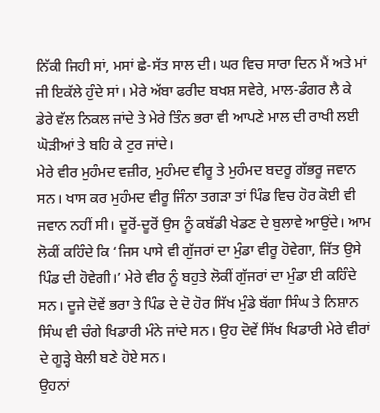ਨਿੱਕੀ ਜਿਹੀ ਸਾਂ, ਮਸਾਂ ਛੇ-ਸੱਤ ਸਾਲ ਦੀ। ਘਰ ਵਿਚ ਸਾਰਾ ਦਿਨ ਮੈਂ ਅਤੇ ਮਾਂ ਜੀ ਇਕੱਲੇ ਹੁੰਦੇ ਸਾਂ। ਮੇਰੇ ਅੱਬਾ ਫਰੀਦ ਬਖਸ਼ ਸਵੇਰੇ, ਮਾਲ-ਡੰਗਰ ਲੈ ਕੇ ਡੇਰੇ ਵੱਲ ਨਿਕਲ ਜਾਂਦੇ ਤੇ ਮੇਰੇ ਤਿੰਨ ਭਰਾ ਵੀ ਆਪਣੇ ਮਾਲ ਦੀ ਰਾਖੀ ਲਈ ਘੋੜੀਆਂ ਤੇ ਬਹਿ ਕੇ ਟੁਰ ਜਾਂਦੇ।
ਮੇਰੇ ਵੀਰ ਮੁਹੰਮਦ ਵਜ਼ੀਰ, ਮੁਹੰਮਦ ਵੀਰੂ ਤੇ ਮੁਹੰਮਦ ਬਦਰੂ ਗੱਭਰੂ ਜਵਾਨ ਸਨ। ਖਾਸ ਕਰ ਮੁਹੰਮਦ ਵੀਰੂ ਜਿੰਨਾ ਤਗੜਾ ਤਾਂ ਪਿੰਡ ਵਿਚ ਹੋਰ ਕੋਈ ਵੀ ਜਵਾਨ ਨਹੀਂ ਸੀ। ਦੂਰੋਂ-ਦੂਰੋਂ ਉਸ ਨੂੰ ਕਬੱਡੀ ਖੇਡਣ ਦੇ ਬੁਲਾਵੇ ਆਉਂਦੇ। ਆਮ ਲੋਕੀਂ ਕਹਿੰਦੇ ਕਿ ‘ਜਿਸ ਪਾਸੇ ਵੀ ਗੁੱਜਰਾਂ ਦਾ ਮੁੰਡਾ ਵੀਰੂ ਹੋਵੇਗਾ, ਜਿੱਤ ਉਸੇ ਪਿੰਡ ਦੀ ਹੋਵੇਗੀ।’ ਮੇਰੇ ਵੀਰ ਨੂੰ ਬਹੁਤੇ ਲੋਕੀਂ ਗੁੱਜਰਾਂ ਦਾ ਮੁੰਡਾ ਈ ਕਹਿੰਦੇ ਸਨ। ਦੂਜੇ ਦੋਵੇਂ ਭਰਾ ਤੇ ਪਿੰਡ ਦੇ ਦੋ ਹੋਰ ਸਿੱਖ ਮੁੰਡੇ ਬੱਗਾ ਸਿੰਘ ਤੇ ਨਿਸ਼ਾਨ ਸਿੰਘ ਵੀ ਚੰਗੇ ਖਿਡਾਰੀ ਮੰਨੇ ਜਾਂਦੇ ਸਨ। ਉਹ ਦੋਵੇਂ ਸਿੱਖ ਖਿਡਾਰੀ ਮੇਰੇ ਵੀਰਾਂ ਦੇ ਗੂੜ੍ਹੇ ਬੇਲੀ ਬਣੇ ਹੋਏ ਸਨ।
ਉਹਨਾਂ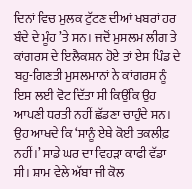ਦਿਨਾਂ ਵਿਚ ਮੁਲਕ ਟੁੱਟਣ ਦੀਆਂ ਖਬਰਾਂ ਹਰ ਬੰਦੇ ਦੇ ਮੂੰਹ ’ਤੇ ਸਨ। ਜਦੋਂ ਮੁਸਲਮ ਲੀਗ ਤੇ ਕਾਂਗਰਸ ਦੇ ਇਲੈਕਸ਼ਨ ਹੋਏ ਤਾਂ ਏਸ ਪਿੰਡ ਦੇ ਬਹੁ-ਗਿਣਤੀ ਮੁਸਲਮਾਨਾਂ ਨੇ ਕਾਂਗਰਸ ਨੂੰ ਇਸ ਲਈ ਵੋਟ ਦਿੱਤਾ ਸੀ ਕਿਉਂਕਿ ਉਹ ਆਪਣੀ ਧਰਤੀ ਨਹੀਂ ਛੱਡਣਾ ਚਾਹੁੰਦੇ ਸਨ। ਉਹ ਆਖਦੇ ਕਿ ‘ਸਾਨੂੰ ਏਥੇ ਕੋਈ ਤਕਲੀਫ਼ ਨਹੀਂ।’ ਸਾਡੇ ਘਰ ਦਾ ਵਿਹੜਾ ਕਾਫੀ ਵੱਡਾ ਸੀ। ਸ਼ਾਮ ਵੇਲੇ ਅੱਬਾ ਜੀ ਕੋਲ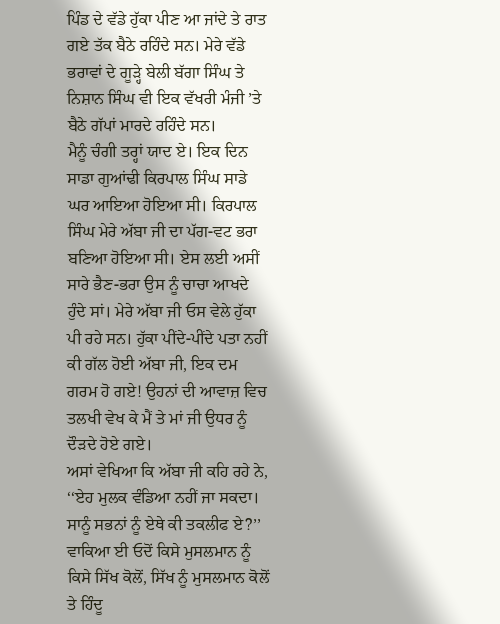ਪਿੰਡ ਦੇ ਵੱਡੇ ਹੁੱਕਾ ਪੀਣ ਆ ਜਾਂਦੇ ਤੇ ਰਾਤ ਗਏ ਤੱਕ ਬੈਠੇ ਰਹਿੰਦੇ ਸਨ। ਮੇਰੇ ਵੱਡੇ ਭਰਾਵਾਂ ਦੇ ਗੂੜ੍ਹੇ ਬੇਲੀ ਬੱਗਾ ਸਿੰਘ ਤੇ ਨਿਸ਼ਾਨ ਸਿੰਘ ਵੀ ਇਕ ਵੱਖਰੀ ਮੰਜੀ ’ਤੇ ਬੈਠੇ ਗੱਪਾਂ ਮਾਰਦੇ ਰਹਿੰਦੇ ਸਨ।
ਮੈਨੂੰ ਚੰਗੀ ਤਰ੍ਹਾਂ ਯਾਦ ਏ। ਇਕ ਦਿਨ ਸਾਡਾ ਗੁਆਂਢੀ ਕਿਰਪਾਲ ਸਿੰਘ ਸਾਡੇ ਘਰ ਆਇਆ ਹੋਇਆ ਸੀ। ਕਿਰਪਾਲ ਸਿੰਘ ਮੇਰੇ ਅੱਬਾ ਜੀ ਦਾ ਪੱਗ-ਵਟ ਭਰਾ ਬਣਿਆ ਹੋਇਆ ਸੀ। ਏਸ ਲਈ ਅਸੀਂ ਸਾਰੇ ਭੈਣ-ਭਰਾ ਉਸ ਨੂੰ ਚਾਚਾ ਆਖਦੇ ਹੁੰਦੇ ਸਾਂ। ਮੇਰੇ ਅੱਬਾ ਜੀ ਓਸ ਵੇਲੇ ਹੁੱਕਾ ਪੀ ਰਹੇ ਸਨ। ਹੁੱਕਾ ਪੀਂਦੇ-ਪੀਂਦੇ ਪਤਾ ਨਹੀਂ ਕੀ ਗੱਲ ਹੋਈ ਅੱਬਾ ਜੀ, ਇਕ ਦਮ ਗਰਮ ਹੋ ਗਏ! ਉਹਨਾਂ ਦੀ ਆਵਾਜ਼ ਵਿਚ ਤਲਖੀ ਵੇਖ ਕੇ ਮੈਂ ਤੇ ਮਾਂ ਜੀ ਉਧਰ ਨੂੰ ਦੌੜਦੇ ਹੋਏ ਗਏ।
ਅਸਾਂ ਵੇਖਿਆ ਕਿ ਅੱਬਾ ਜੀ ਕਹਿ ਰਹੇ ਨੇ, ‘‘ਏਹ ਮੁਲਕ ਵੰਡਿਆ ਨਹੀਂ ਜਾ ਸਕਦਾ। ਸਾਨੂੰ ਸਭਨਾਂ ਨੂੰ ਏਥੇ ਕੀ ਤਕਲੀਫ ਏ?’’ ਵਾਕਿਆ ਈ ਓਦੋਂ ਕਿਸੇ ਮੁਸਲਮਾਨ ਨੂੰ ਕਿਸੇ ਸਿੱਖ ਕੋਲੋਂ, ਸਿੱਖ ਨੂੰ ਮੁਸਲਮਾਨ ਕੋਲੋਂ ਤੇ ਹਿੰਦੂ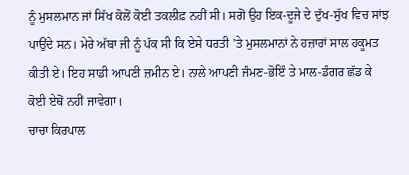ਨੂੰ ਮੁਸਲਮਾਨ ਜਾਂ ਸਿੱਖ ਕੋਲੋਂ ਕੋਈ ਤਕਲੀਫ਼ ਨਹੀਂ ਸੀ। ਸਗੋਂ ਉਹ ਇਕ-ਦੂਜੇ ਦੇ ਦੁੱਖ-ਸੁੱਖ ਵਿਚ ਸਾਂਝ ਪਾਉਂਦੇ ਸਨ। ਮੇਰੇ ਅੱਬਾ ਜੀ ਨੂੰ ਪੱਕ ਸੀ ਕਿ ਏਸੇ ਧਰਤੀ ’ਤੇ ਮੁਸਲਮਾਨਾਂ ਨੇ ਹਜ਼ਾਰਾਂ ਸਾਲ ਹਕੂਮਤ ਕੀਤੀ ਏ। ਇਹ ਸਾਡੀ ਆਪਣੀ ਜ਼ਮੀਨ ਏ। ਨਾਲੇ ਆਪਣੀ ਜੰਮਣ-ਭੋਇੰ ਤੇ ਮਾਲ-ਡੰਗਰ ਛੱਡ ਕੇ ਕੋਈ ਏਥੋਂ ਨਹੀਂ ਜਾਵੇਗਾ।
ਚਾਚਾ ਕਿਰਪਾਲ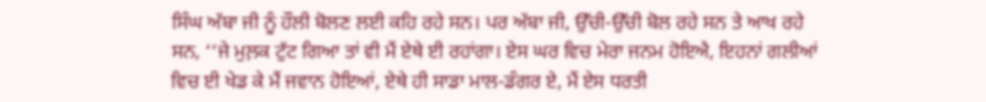ਸਿੰਘ ਅੱਬਾ ਜੀ ਨੂੰ ਹੌਲੀ ਬੋਲਣ ਲਈ ਕਹਿ ਰਹੇ ਸਨ। ਪਰ ਅੱਬਾ ਜੀ, ਉੱਚੀ-ਉੱਚੀ ਬੋਲ ਰਹੇ ਸਨ ਤੇ ਆਖ ਰਹੇ ਸਨ, ‘‘ਜੇ ਮੁਲ਼ਕ ਟੁੱਟ ਗਿਆ ਤਾਂ ਵੀ ਮੈਂ ਏਥੇ ਈ ਰਹਾਂਗਾ। ਏਸ ਘਰ ਵਿਚ ਮੇਰਾ ਜਨਮ ਹੋਇਐ, ਇਹਨਾਂ ਗਲੀਆਂ ਵਿਚ ਈ ਖੇਡ ਕੇ ਮੈਂ ਜਵਾਨ ਹੋਇਆਂ, ਏਥੇ ਹੀ ਸਾਡਾ ਮਾਲ-ਡੰਗਰ ਏ, ਮੈਂ ਏਸ ਧਰਤੀ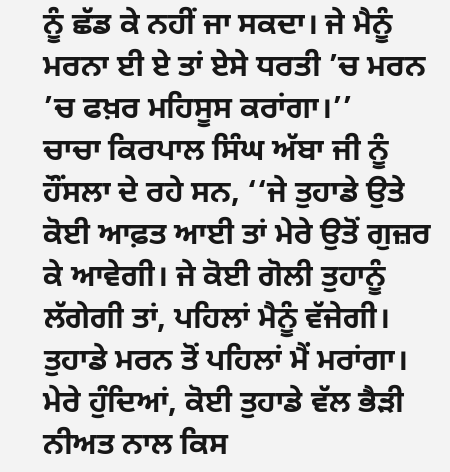ਨੂੰ ਛੱਡ ਕੇ ਨਹੀਂ ਜਾ ਸਕਦਾ। ਜੇ ਮੈਨੂੰ ਮਰਨਾ ਈ ਏ ਤਾਂ ਏਸੇ ਧਰਤੀ ’ਚ ਮਰਨ ’ਚ ਫਖ਼ਰ ਮਹਿਸੂਸ ਕਰਾਂਗਾ।’’
ਚਾਚਾ ਕਿਰਪਾਲ ਸਿੰਘ ਅੱਬਾ ਜੀ ਨੂੰ ਹੌਂਸਲਾ ਦੇ ਰਹੇ ਸਨ, ‘‘ਜੇ ਤੁਹਾਡੇ ਉਤੇ ਕੋਈ ਆਫ਼ਤ ਆਈ ਤਾਂ ਮੇਰੇ ਉਤੋਂ ਗੁਜ਼ਰ ਕੇ ਆਵੇਗੀ। ਜੇ ਕੋਈ ਗੋਲੀ ਤੁਹਾਨੂੰ ਲੱਗੇਗੀ ਤਾਂ, ਪਹਿਲਾਂ ਮੈਨੂੰ ਵੱਜੇਗੀ। ਤੁਹਾਡੇ ਮਰਨ ਤੋਂ ਪਹਿਲਾਂ ਮੈਂ ਮਰਾਂਗਾ। ਮੇਰੇ ਹੁੰਦਿਆਂ, ਕੋਈ ਤੁਹਾਡੇ ਵੱਲ ਭੈੜੀ ਨੀਅਤ ਨਾਲ ਕਿਸ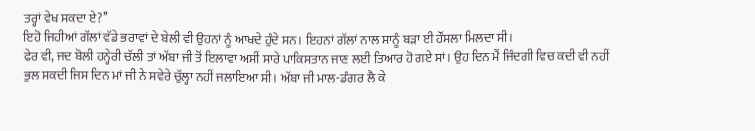ਤਰ੍ਹਾਂ ਵੇਖ ਸਕਦਾ ਏ?’’
ਇਹੋ ਜਿਹੀਆਂ ਗੱਲਾਂ ਵੱਡੇ ਭਰਾਵਾਂ ਦੇ ਬੇਲੀ ਵੀ ਉਹਨਾਂ ਨੂੰ ਆਖਦੇ ਹੁੰਦੇ ਸਨ। ਇਹਨਾਂ ਗੱਲਾਂ ਨਾਲ ਸਾਨੂੰ ਬੜਾ ਈ ਹੌਂਸਲਾ ਮਿਲਦਾ ਸੀ।
ਫੇਰ ਵੀ, ਜਦ ਬੋਲੀ ਹਨ੍ਹੇਰੀ ਚੱਲੀ ਤਾਂ ਅੱਬਾ ਜੀ ਤੋਂ ਇਲਾਵਾ ਅਸੀਂ ਸਾਰੇ ਪਾਕਿਸਤਾਨ ਜਾਣ ਲਈ ਤਿਆਰ ਹੋ ਗਏ ਸਾਂ। ਉਹ ਦਿਨ ਮੈਂ ਜਿੰਦਗੀ ਵਿਚ ਕਦੀ ਵੀ ਨਹੀਂ ਭੁਲ ਸਕਦੀ ਜਿਸ ਦਿਨ ਮਾਂ ਜੀ ਨੇ ਸਵੇਰੇ ਚੁੱਲ੍ਹਾ ਨਹੀਂ ਜਲਾਇਆ ਸੀ। ਅੱਬਾ ਜੀ ਮਾਲ-ਡੰਗਰ ਲੈ ਕੇ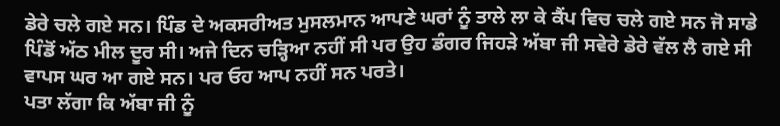ਡੇਰੇ ਚਲੇ ਗਏ ਸਨ। ਪਿੰਡ ਦੇ ਅਕਸਰੀਅਤ ਮੁਸਲਮਾਨ ਆਪਣੇ ਘਰਾਂ ਨੂੰ ਤਾਲੇ ਲਾ ਕੇ ਕੈਂਪ ਵਿਚ ਚਲੇ ਗਏ ਸਨ ਜੋ ਸਾਡੇ ਪਿੰਡੋਂ ਅੱਠ ਮੀਲ ਦੂਰ ਸੀ। ਅਜੇ ਦਿਨ ਚੜ੍ਹਿਆ ਨਹੀਂ ਸੀ ਪਰ ਉਹ ਡੰਗਰ ਜਿਹੜੇ ਅੱਬਾ ਜੀ ਸਵੇਰੇ ਡੇਰੇ ਵੱਲ ਲੈ ਗਏ ਸੀ ਵਾਪਸ ਘਰ ਆ ਗਏ ਸਨ। ਪਰ ਓਹ ਆਪ ਨਹੀਂ ਸਨ ਪਰਤੇ।
ਪਤਾ ਲੱਗਾ ਕਿ ਅੱਬਾ ਜੀ ਨੂੰ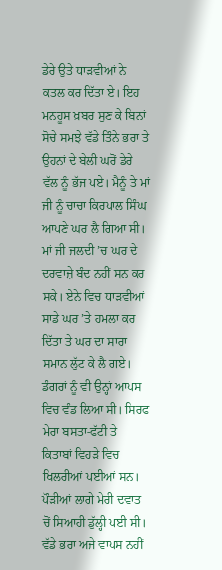ਡੇਰੇ ਉਤੇ ਧਾੜਵੀਆਂ ਨੇ ਕਤਲ ਕਰ ਦਿੱਤਾ ਏ। ਇਹ ਮਨਹੂਸ ਖ਼ਬਰ ਸੁਣ ਕੇ ਬਿਨਾਂ ਸੋਚੇ ਸਮਝੇ ਵੱਡੇ ਤਿੰਨੇ ਭਰਾ ਤੇ ਉਹਨਾਂ ਦੇ ਬੇਲੀ ਘਰੋਂ ਡੇਰੇ ਵੱਲ ਨੂੰ ਭੱਜ ਪਏ। ਮੈਨੂੰ ਤੇ ਮਾਂ ਜੀ ਨੂੰ ਚਾਚਾ ਕਿਰਪਾਲ ਸਿੰਘ ਆਪਣੇ ਘਰ ਲੈ ਗਿਆ ਸੀ। ਮਾਂ ਜੀ ਜਲਦੀ ’ਚ ਘਰ ਦੇ ਦਰਵਾਜ਼ੇ ਬੰਦ ਨਹੀਂ ਸਨ ਕਰ ਸਕੇ। ਏਨੇ ਵਿਚ ਧਾੜਵੀਆਂ ਸਾਡੇ ਘਰ ’ਤੇ ਹਮਲਾ ਕਰ ਦਿੱਤਾ ਤੇ ਘਰ ਦਾ ਸਾਰਾ ਸਮਾਨ ਲੁੱਟ ਕੇ ਲੈ ਗਏ। ਡੰਗਰਾਂ ਨੂੰ ਵੀ ਉਨ੍ਹਾਂ ਆਪਸ ਵਿਚ ਵੰਡ ਲਿਆ ਸੀ। ਸਿਰਫ ਮੇਰਾ ਬਸਤਾ-ਫੱਟੀ ਤੇ ਕਿਤਾਬਾਂ ਵਿਹੜੇ ਵਿਚ ਖਿਲਰੀਆਂ ਪਈਆਂ ਸਨ। ਪੌੜੀਆਂ ਲਾਗੇ ਮੇਰੀ ਦਵਾਤ ਚੋਂ ਸਿਆਹੀ ਡੁੱਲ੍ਹੀ ਪਈ ਸੀ।
ਵੱਡੇ ਭਰਾ ਅਜੇ ਵਾਪਸ ਨਹੀਂ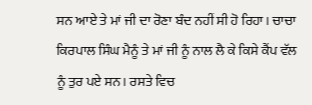ਸਨ ਆਏ ਤੇ ਮਾਂ ਜੀ ਦਾ ਰੋਣਾ ਬੰਦ ਨਹੀਂ ਸੀ ਹੋ ਰਿਹਾ। ਚਾਚਾ ਕਿਰਪਾਲ ਸਿੰਘ ਮੈਨੂੰ ਤੇ ਮਾਂ ਜੀ ਨੂੰ ਨਾਲ ਲੈ ਕੇ ਕਿਸੇ ਕੈਂਪ ਵੱਲ ਨੂੰ ਤੁਰ ਪਏ ਸਨ। ਰਸਤੇ ਵਿਚ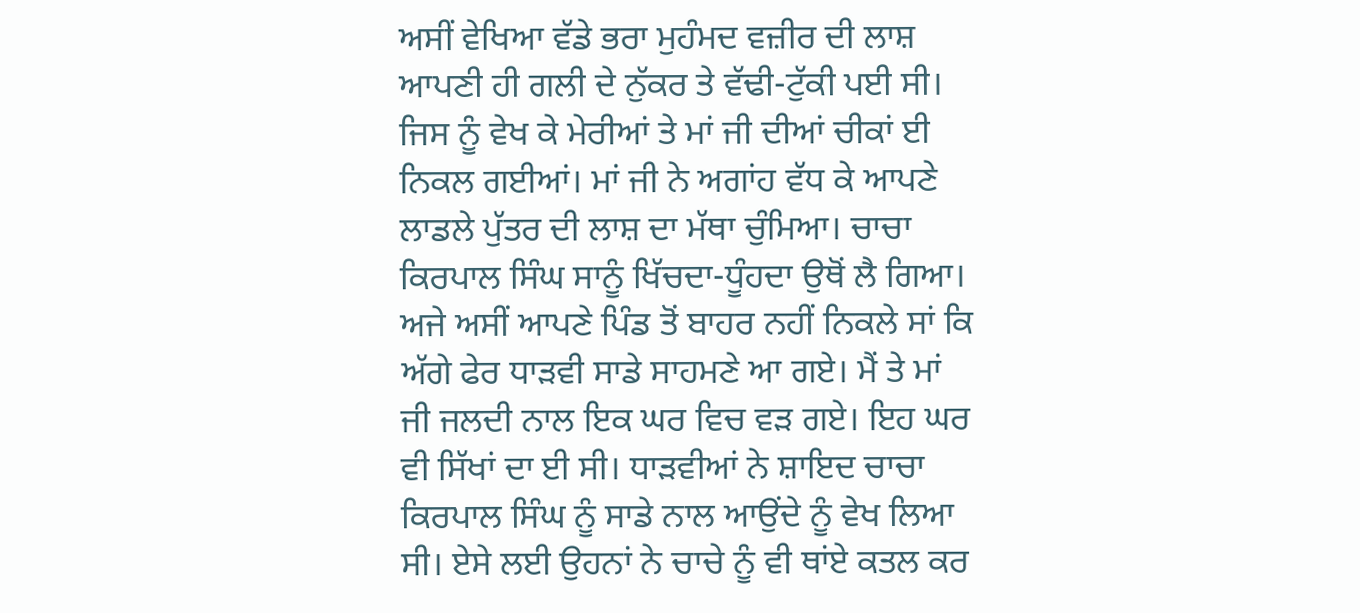ਅਸੀਂ ਵੇਖਿਆ ਵੱਡੇ ਭਰਾ ਮੁਹੰਮਦ ਵਜ਼ੀਰ ਦੀ ਲਾਸ਼ ਆਪਣੀ ਹੀ ਗਲੀ ਦੇ ਨੁੱਕਰ ਤੇ ਵੱਢੀ-ਟੁੱਕੀ ਪਈ ਸੀ। ਜਿਸ ਨੂੰ ਵੇਖ ਕੇ ਮੇਰੀਆਂ ਤੇ ਮਾਂ ਜੀ ਦੀਆਂ ਚੀਕਾਂ ਈ ਨਿਕਲ ਗਈਆਂ। ਮਾਂ ਜੀ ਨੇ ਅਗਾਂਹ ਵੱਧ ਕੇ ਆਪਣੇ ਲਾਡਲੇ ਪੁੱਤਰ ਦੀ ਲਾਸ਼ ਦਾ ਮੱਥਾ ਚੁੰਮਿਆ। ਚਾਚਾ ਕਿਰਪਾਲ ਸਿੰਘ ਸਾਨੂੰ ਖਿੱਚਦਾ-ਧੂੰਹਦਾ ਉਥੋਂ ਲੈ ਗਿਆ।
ਅਜੇ ਅਸੀਂ ਆਪਣੇ ਪਿੰਡ ਤੋਂ ਬਾਹਰ ਨਹੀਂ ਨਿਕਲੇ ਸਾਂ ਕਿ ਅੱਗੇ ਫੇਰ ਧਾੜਵੀ ਸਾਡੇ ਸਾਹਮਣੇ ਆ ਗਏ। ਮੈਂ ਤੇ ਮਾਂ ਜੀ ਜਲਦੀ ਨਾਲ ਇਕ ਘਰ ਵਿਚ ਵੜ ਗਏ। ਇਹ ਘਰ ਵੀ ਸਿੱਖਾਂ ਦਾ ਈ ਸੀ। ਧਾੜਵੀਆਂ ਨੇ ਸ਼ਾਇਦ ਚਾਚਾ ਕਿਰਪਾਲ ਸਿੰਘ ਨੂੰ ਸਾਡੇ ਨਾਲ ਆਉਂਦੇ ਨੂੰ ਵੇਖ ਲਿਆ ਸੀ। ਏਸੇ ਲਈ ਉਹਨਾਂ ਨੇ ਚਾਚੇ ਨੂੰ ਵੀ ਥਾਂਏ ਕਤਲ ਕਰ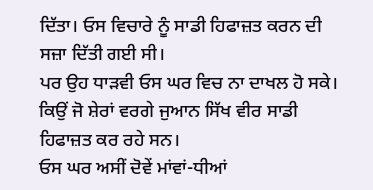ਦਿੱਤਾ। ਓਸ ਵਿਚਾਰੇ ਨੂੰ ਸਾਡੀ ਹਿਫਾਜ਼ਤ ਕਰਨ ਦੀ ਸਜ਼ਾ ਦਿੱਤੀ ਗਈ ਸੀ।
ਪਰ ਉਹ ਧਾੜਵੀ ਓਸ ਘਰ ਵਿਚ ਨਾ ਦਾਖਲ ਹੋ ਸਕੇ। ਕਿਉਂ ਜੋ ਸ਼ੇਰਾਂ ਵਰਗੇ ਜੁਆਨ ਸਿੱਖ ਵੀਰ ਸਾਡੀ ਹਿਫਾਜ਼ਤ ਕਰ ਰਹੇ ਸਨ।
ਓਸ ਘਰ ਅਸੀਂ ਦੋਵੇਂ ਮਾਂਵਾਂ-ਧੀਆਂ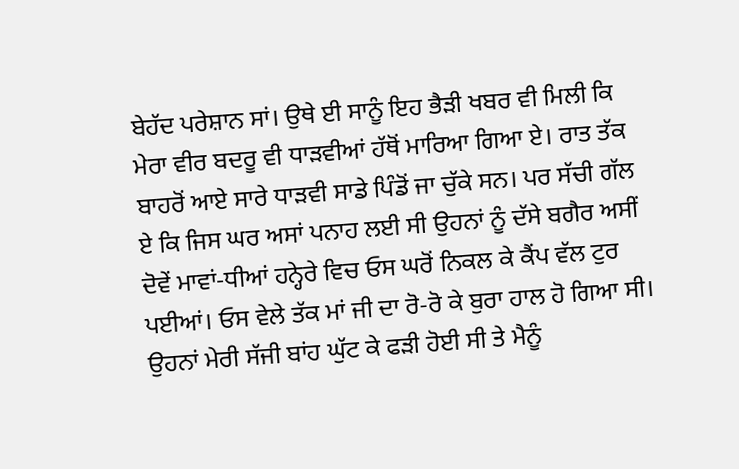ਬੇਹੱਦ ਪਰੇਸ਼ਾਨ ਸਾਂ। ਉਥੇ ਈ ਸਾਨੂੰ ਇਹ ਭੈੜੀ ਖਬਰ ਵੀ ਮਿਲੀ ਕਿ ਮੇਰਾ ਵੀਰ ਬਦਰੂ ਵੀ ਧਾੜਵੀਆਂ ਹੱਥੋਂ ਮਾਰਿਆ ਗਿਆ ਏ। ਰਾਤ ਤੱਕ ਬਾਹਰੋਂ ਆਏ ਸਾਰੇ ਧਾੜਵੀ ਸਾਡੇ ਪਿੰਡੋਂ ਜਾ ਚੁੱਕੇ ਸਨ। ਪਰ ਸੱਚੀ ਗੱਲ ਏ ਕਿ ਜਿਸ ਘਰ ਅਸਾਂ ਪਨਾਹ ਲਈ ਸੀ ਉਹਨਾਂ ਨੂੰ ਦੱਸੇ ਬਗੈਰ ਅਸੀਂ ਦੋਵੇਂ ਮਾਵਾਂ-ਧੀਆਂ ਹਨ੍ਹੇਰੇ ਵਿਚ ਓਸ ਘਰੋਂ ਨਿਕਲ ਕੇ ਕੈਂਪ ਵੱਲ ਟੁਰ ਪਈਆਂ। ਓਸ ਵੇਲੇ ਤੱਕ ਮਾਂ ਜੀ ਦਾ ਰੋ-ਰੋ ਕੇ ਬੁਰਾ ਹਾਲ ਹੋ ਗਿਆ ਸੀ। ਉਹਨਾਂ ਮੇਰੀ ਸੱਜੀ ਬਾਂਹ ਘੁੱਟ ਕੇ ਫੜੀ ਹੋਈ ਸੀ ਤੇ ਮੈਨੂੰ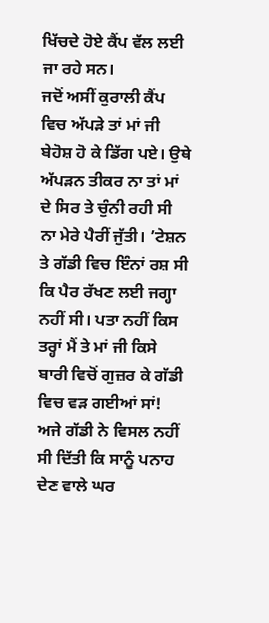ਖਿੱਚਦੇ ਹੋਏ ਕੈਂਪ ਵੱਲ ਲਈ ਜਾ ਰਹੇ ਸਨ।
ਜਦੋਂ ਅਸੀਂ ਕੁਰਾਲੀ ਕੈਂਪ ਵਿਚ ਅੱਪੜੇ ਤਾਂ ਮਾਂ ਜੀ ਬੇਹੋਸ਼ ਹੋ ਕੇ ਡਿੱਗ ਪਏ। ਉਥੇ ਅੱਪੜਨ ਤੀਕਰ ਨਾ ਤਾਂ ਮਾਂ ਦੇ ਸਿਰ ਤੇ ਚੁੰਨੀ ਰਹੀ ਸੀ ਨਾ ਮੇਰੇ ਪੈਰੀਂ ਜੁੱਤੀ। ’ਟੇਸ਼ਨ ਤੇ ਗੱਡੀ ਵਿਚ ਇੰਨਾਂ ਰਸ਼ ਸੀ ਕਿ ਪੈਰ ਰੱਖਣ ਲਈ ਜਗ੍ਹਾ ਨਹੀਂ ਸੀ। ਪਤਾ ਨਹੀਂ ਕਿਸ ਤਰ੍ਹਾਂ ਮੈਂ ਤੇ ਮਾਂ ਜੀ ਕਿਸੇ ਬਾਰੀ ਵਿਚੋਂ ਗੁਜ਼ਰ ਕੇ ਗੱਡੀ ਵਿਚ ਵੜ ਗਈਆਂ ਸਾਂ!
ਅਜੇ ਗੱਡੀ ਨੇ ਵਿਸਲ ਨਹੀਂ ਸੀ ਦਿੱਤੀ ਕਿ ਸਾਨੂੰ ਪਨਾਹ ਦੇਣ ਵਾਲੇ ਘਰ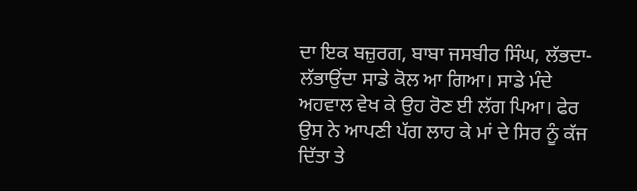ਦਾ ਇਕ ਬਜ਼ੁਰਗ, ਬਾਬਾ ਜਸਬੀਰ ਸਿੰਘ, ਲੱਭਦਾ-ਲੱਭਾਉਂਦਾ ਸਾਡੇ ਕੋਲ ਆ ਗਿਆ। ਸਾਡੇ ਮੰਦੇ ਅਹਵਾਲ ਵੇਖ ਕੇ ਉਹ ਰੋਣ ਈ ਲੱਗ ਪਿਆ। ਫੇਰ ਉਸ ਨੇ ਆਪਣੀ ਪੱਗ ਲਾਹ ਕੇ ਮਾਂ ਦੇ ਸਿਰ ਨੂੰ ਕੱਜ ਦਿੱਤਾ ਤੇ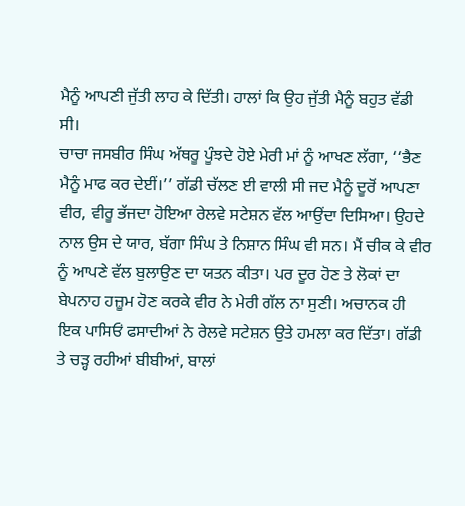ਮੈਨੂੰ ਆਪਣੀ ਜੁੱਤੀ ਲਾਹ ਕੇ ਦਿੱਤੀ। ਹਾਲਾਂ ਕਿ ਉਹ ਜੁੱਤੀ ਮੈਨੂੰ ਬਹੁਤ ਵੱਡੀ ਸੀ।
ਚਾਚਾ ਜਸਬੀਰ ਸਿੰਘ ਅੱਥਰੂ ਪੂੰਝਦੇ ਹੋਏ ਮੇਰੀ ਮਾਂ ਨੂੰ ਆਖਣ ਲੱਗਾ, ‘‘ਭੈਣ ਮੈਨੂੰ ਮਾਫ ਕਰ ਦੇਈਂ।’’ ਗੱਡੀ ਚੱਲਣ ਈ ਵਾਲੀ ਸੀ ਜਦ ਮੈਨੂੰ ਦੂਰੋਂ ਆਪਣਾ ਵੀਰ, ਵੀਰੂ ਭੱਜਦਾ ਹੋਇਆ ਰੇਲਵੇ ਸਟੇਸ਼ਨ ਵੱਲ ਆਉਂਦਾ ਦਿਸਿਆ। ਉਹਦੇ ਨਾਲ ਉਸ ਦੇ ਯਾਰ, ਬੱਗਾ ਸਿੰਘ ਤੇ ਨਿਸ਼ਾਨ ਸਿੰਘ ਵੀ ਸਨ। ਮੈਂ ਚੀਕ ਕੇ ਵੀਰ ਨੂੰ ਆਪਣੇ ਵੱਲ ਬੁਲਾਉਣ ਦਾ ਯਤਨ ਕੀਤਾ। ਪਰ ਦੂਰ ਹੋਣ ਤੇ ਲੋਕਾਂ ਦਾ ਬੇਪਨਾਹ ਹਜ਼ੂਮ ਹੋਣ ਕਰਕੇ ਵੀਰ ਨੇ ਮੇਰੀ ਗੱਲ ਨਾ ਸੁਣੀ। ਅਚਾਨਕ ਹੀ ਇਕ ਪਾਸਿਓਂ ਫਸਾਦੀਆਂ ਨੇ ਰੇਲਵੇ ਸਟੇਸ਼ਨ ਉਤੇ ਹਮਲਾ ਕਰ ਦਿੱਤਾ। ਗੱਡੀ ਤੇ ਚੜ੍ਹ ਰਹੀਆਂ ਬੀਬੀਆਂ, ਬਾਲਾਂ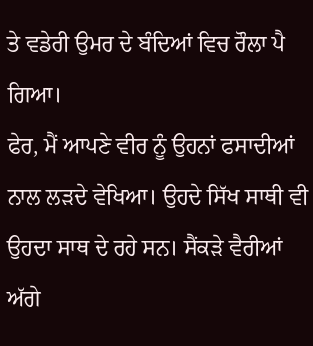ਤੇ ਵਡੇਰੀ ਉਮਰ ਦੇ ਬੰਦਿਆਂ ਵਿਚ ਰੌਲਾ ਪੈ ਗਿਆ।
ਫੇਰ, ਮੈਂ ਆਪਣੇ ਵੀਰ ਨੂੰ ਉਹਨਾਂ ਫਸਾਦੀਆਂ ਨਾਲ ਲੜਦੇ ਵੇਖਿਆ। ਉਹਦੇ ਸਿੱਖ ਸਾਥੀ ਵੀ ਉਹਦਾ ਸਾਥ ਦੇ ਰਹੇ ਸਨ। ਸੈਂਕੜੇ ਵੈਰੀਆਂ ਅੱਗੇ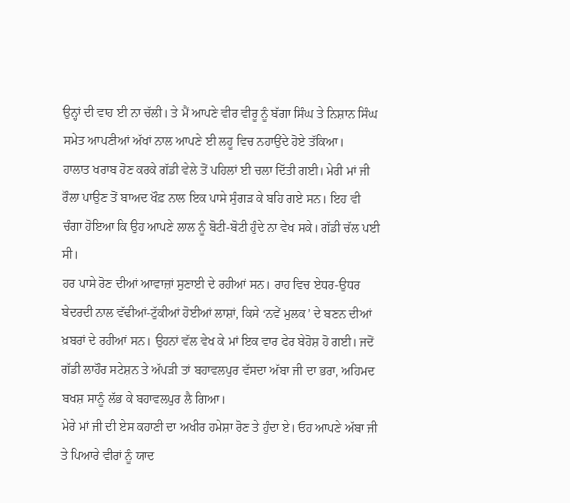ਉਨ੍ਹਾਂ ਦੀ ਵਾਹ ਈ ਨਾ ਚੱਲੀ। ਤੇ ਮੈਂ ਆਪਣੇ ਵੀਰ ਵੀਰੂ ਨੂੰ ਬੱਗਾ ਸਿੰਘ ਤੇ ਨਿਸ਼ਾਨ ਸਿੰਘ ਸਮੇਤ ਆਪਣੀਆਂ ਅੱਖਾਂ ਨਾਲ ਆਪਣੇ ਈ ਲਹੂ ਵਿਚ ਨਹਾਉਂਦੇ ਹੋਏ ਤੱਕਿਆ।
ਹਾਲਾਤ ਖਰਾਬ ਹੋਣ ਕਰਕੇ ਗੱਡੀ ਵੇਲੇ ਤੋਂ ਪਹਿਲਾਂ ਈ ਚਲਾ ਦਿੱਤੀ ਗਈ। ਮੇਰੀ ਮਾਂ ਜੀ ਰੌਲਾ ਪਾਉਣ ਤੋਂ ਬਾਅਦ ਖੌਫ਼ ਨਾਲ ਇਕ ਪਾਸੇ ਸੁੰਗੜ ਕੇ ਬਹਿ ਗਏ ਸਨ। ਇਹ ਵੀ ਚੰਗਾ ਹੋਇਆ ਕਿ ਉਹ ਆਪਣੇ ਲਾਲ ਨੂੰ ਬੋਟੀ-ਬੋਟੀ ਹੁੰਦੇ ਨਾ ਵੇਖ ਸਕੇ। ਗੱਡੀ ਚੱਲ ਪਈ ਸੀ।
ਹਰ ਪਾਸੇ ਰੋਣ ਦੀਆਂ ਆਵਾਜ਼ਾਂ ਸੁਣਾਈ ਦੇ ਰਹੀਆਂ ਸਨ। ਰਾਹ ਵਿਚ ਏਧਰ-ਉਧਰ ਬੇਦਰਦੀ ਨਾਲ ਵੱਢੀਆਂ-ਟੁੱਕੀਆਂ ਹੋਈਆਂ ਲਾਸ਼ਾਂ, ਕਿਸੇ ‘ਨਵੇਂ ਮੁਲਕ’ ਦੇ ਬਣਨ ਦੀਆਂ ਖ਼ਬਰਾਂ ਦੇ ਰਹੀਆਂ ਸਨ। ਉਹਨਾਂ ਵੱਲ ਵੇਖ ਕੇ ਮਾਂ ਇਕ ਵਾਰ ਫੇਰ ਬੇਹੋਸ਼ ਹੋ ਗਈ। ਜਦੋਂ ਗੱਡੀ ਲਾਹੌਰ ਸਟੇਸ਼ਨ ਤੇ ਅੱਪੜੀ ਤਾਂ ਬਹਾਵਲਪੁਰ ਵੱਸਦਾ ਅੱਬਾ ਜੀ ਦਾ ਭਰਾ, ਅਹਿਮਦ ਬਖਸ਼ ਸਾਨੂੰ ਲੱਭ ਕੇ ਬਹਾਵਲਪੁਰ ਲੈ ਗਿਆ।
ਮੇਰੇ ਮਾਂ ਜੀ ਦੀ ਏਸ ਕਹਾਣੀ ਦਾ ਅਖੀਰ ਹਮੇਸ਼ਾ ਰੋਣ ਤੇ ਹੁੰਦਾ ਏ। ਓਹ ਆਪਣੇ ਅੱਬਾ ਜੀ ਤੇ ਪਿਆਰੇ ਵੀਰਾਂ ਨੂੰ ਯਾਦ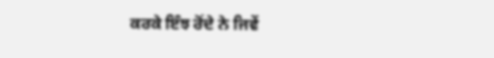ਕਰਕੇ ਇੰਝ ਰੋਂਦੇ ਨੇ ਜਿਵੇਂ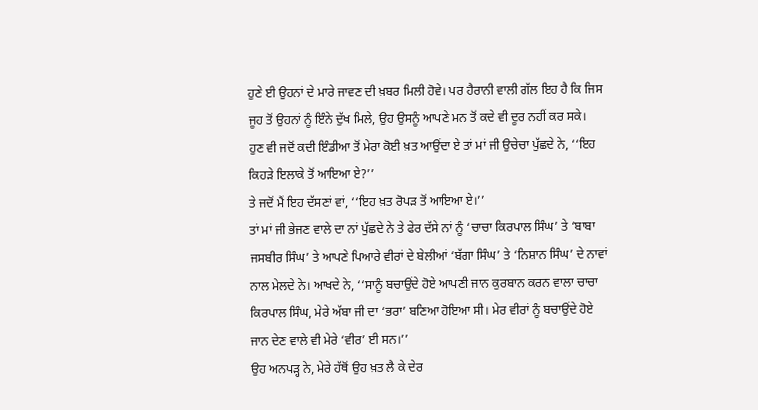ਹੁਣੇ ਈ ਉਹਨਾਂ ਦੇ ਮਾਰੇ ਜਾਵਣ ਦੀ ਖ਼ਬਰ ਮਿਲੀ ਹੋਵੇ। ਪਰ ਹੈਰਾਨੀ ਵਾਲੀ ਗੱਲ ਇਹ ਹੈ ਕਿ ਜਿਸ ਜੂਹ ਤੋਂ ਉਹਨਾਂ ਨੂੰ ਇੰਨੇ ਦੁੱਖ ਮਿਲੇ, ਉਹ ਉਸਨੂੰ ਆਪਣੇ ਮਨ ਤੋਂ ਕਦੇ ਵੀ ਦੂਰ ਨਹੀਂ ਕਰ ਸਕੇ।
ਹੁਣ ਵੀ ਜਦੋਂ ਕਦੀ ਇੰਡੀਆ ਤੋਂ ਮੇਰਾ ਕੋਈ ਖ਼ਤ ਆਉਂਦਾ ਏ ਤਾਂ ਮਾਂ ਜੀ ਉਚੇਚਾ ਪੁੱਛਦੇ ਨੇ, ‘‘ਇਹ ਕਿਹੜੇ ਇਲਾਕੇ ਤੋਂ ਆਇਆ ਏ?’’
ਤੇ ਜਦੋਂ ਮੈਂ ਇਹ ਦੱਸਣਾਂ ਵਾਂ, ‘‘ਇਹ ਖ਼ਤ ਰੋਪੜ ਤੋਂ ਆਇਆ ਏ।’’
ਤਾਂ ਮਾਂ ਜੀ ਭੇਜਣ ਵਾਲੇ ਦਾ ਨਾਂ ਪੁੱਛਦੇ ਨੇ ਤੇ ਫੇਰ ਦੱਸੇ ਨਾਂ ਨੂੰ ‘ਚਾਚਾ ਕਿਰਪਾਲ ਸਿੰਘ’ ਤੇ ‘ਬਾਬਾ ਜਸਬੀਰ ਸਿੰਘ’ ਤੇ ਆਪਣੇ ਪਿਆਰੇ ਵੀਰਾਂ ਦੇ ਬੇਲੀਆਂ ‘ਬੱਗਾ ਸਿੰਘ’ ਤੇ ‘ਨਿਸ਼ਾਨ ਸਿੰਘ’ ਦੇ ਨਾਵਾਂ ਨਾਲ ਮੇਲਦੇ ਨੇ। ਆਖਦੇ ਨੇ, ‘‘ਸਾਨੂੰ ਬਚਾਉਂਦੇ ਹੋਏ ਆਪਣੀ ਜਾਨ ਕੁਰਬਾਨ ਕਰਨ ਵਾਲਾ ਚਾਚਾ ਕਿਰਪਾਲ ਸਿੰਘ, ਮੇਰੇ ਅੱਬਾ ਜੀ ਦਾ ‘ਭਰਾ’ ਬਣਿਆ ਹੋਇਆ ਸੀ। ਮੇਰ ਵੀਰਾਂ ਨੂੰ ਬਚਾਉਂਦੇ ਹੋਏ ਜਾਨ ਦੇਣ ਵਾਲੇ ਵੀ ਮੇਰੇ ‘ਵੀਰ’ ਈ ਸਨ।’’
ਉਹ ਅਨਪੜ੍ਹ ਨੇ, ਮੇਰੇ ਹੱਥੋਂ ਉਹ ਖ਼ਤ ਲੈ ਕੇ ਦੇਰ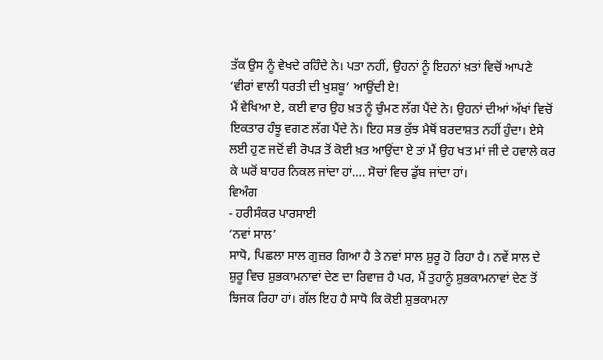ਤੱਕ ਉਸ ਨੂੰ ਵੇਖਦੇ ਰਹਿੰਦੇ ਨੇ। ਪਤਾ ਨਹੀਂ, ਉਹਨਾਂ ਨੂੰ ਇਹਨਾਂ ਖ਼ਤਾਂ ਵਿਚੋਂ ਆਪਣੇ ‘ਵੀਰਾਂ ਵਾਲੀ ਧਰਤੀ ਦੀ ਖੁਸ਼ਬੂ’ ਆਉਂਦੀ ਏ!
ਮੈਂ ਵੇਖਿਆ ਏ, ਕਈ ਵਾਰ ਉਹ ਖ਼ਤ ਨੂੰ ਚੁੰਮਣ ਲੱਗ ਪੈਂਦੇ ਨੇ। ਉਹਨਾਂ ਦੀਆਂ ਅੱਖਾਂ ਵਿਚੋਂ ਇਕਤਾਰ ਹੰਝੂ ਵਗਣ ਲੱਗ ਪੈਂਦੇ ਨੇ। ਇਹ ਸਭ ਕੁੱਝ ਮੈਥੋਂ ਬਰਦਾਸ਼ਤ ਨਹੀਂ ਹੁੰਦਾ। ਏਸੇ ਲਈ ਹੁਣ ਜਦੋਂ ਵੀ ਰੋਪੜ ਤੋਂ ਕੋਈ ਖ਼ਤ ਆਉਂਦਾ ਏ ਤਾਂ ਮੈਂ ਉਹ ਖਤ ਮਾਂ ਜੀ ਦੇ ਹਵਾਲੇ ਕਰ ਕੇ ਘਰੋਂ ਬਾਹਰ ਨਿਕਲ ਜਾਂਦਾ ਹਾਂ…. ਸੋਚਾਂ ਵਿਚ ਡੁੱਬ ਜਾਂਦਾ ਹਾਂ।
ਵਿਅੰਗ
- ਹਰੀਸੰਕਰ ਪਾਰਸਾਈ
‘ਨਵਾਂ ਸਾਲ’
ਸਾਧੋ, ਪਿਛਲਾ ਸਾਲ ਗੁਜ਼ਰ ਗਿਆ ਹੈ ਤੇ ਨਵਾਂ ਸਾਲ ਸ਼ੁਰੂ ਹੋ ਰਿਹਾ ਹੈ। ਨਵੇਂ ਸਾਲ ਦੇ ਸ਼ੁਰੂ ਵਿਚ ਸ਼ੁਭਕਾਮਨਾਵਾਂ ਦੇਣ ਦਾ ਰਿਵਾਜ਼ ਹੈ ਪਰ, ਮੈਂ ਤੁਹਾਨੂੰ ਸ਼ੁਭਕਾਮਨਾਵਾਂ ਦੇਣ ਤੋਂ ਝਿਜਕ ਰਿਹਾ ਹਾਂ। ਗੱਲ ਇਹ ਹੈ ਸਾਧੋ ਕਿ ਕੋਈ ਸ਼ੁਭਕਾਮਨਾ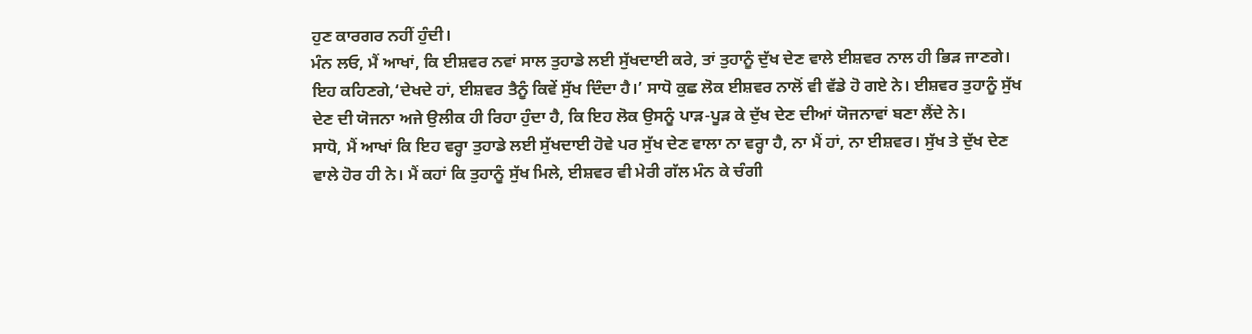ਹੁਣ ਕਾਰਗਰ ਨਹੀਂ ਹੁੰਦੀ।
ਮੰਨ ਲਓ, ਮੈਂ ਆਖਾਂ, ਕਿ ਈਸ਼ਵਰ ਨਵਾਂ ਸਾਲ ਤੁਹਾਡੇ ਲਈ ਸੁੱਖਦਾਈ ਕਰੇ, ਤਾਂ ਤੁਹਾਨੂੰ ਦੁੱਖ ਦੇਣ ਵਾਲੇ ਈਸ਼ਵਰ ਨਾਲ ਹੀ ਭਿੜ ਜਾਣਗੇ। ਇਹ ਕਹਿਣਗੇ,‘ਦੇਖਦੇ ਹਾਂ, ਈਸ਼ਵਰ ਤੈਨੂੰ ਕਿਵੇਂ ਸੁੱਖ ਦਿੰਦਾ ਹੈ।’ ਸਾਧੋ ਕੁਛ ਲੋਕ ਈਸ਼ਵਰ ਨਾਲੋਂ ਵੀ ਵੱਡੇ ਹੋ ਗਏ ਨੇ। ਈਸ਼ਵਰ ਤੁਹਾਨੂੰ ਸੁੱਖ ਦੇਣ ਦੀ ਯੋਜਨਾ ਅਜੇ ਉਲੀਕ ਹੀ ਰਿਹਾ ਹੁੰਦਾ ਹੈ, ਕਿ ਇਹ ਲੋਕ ਉਸਨੂੰ ਪਾੜ-ਪੂੜ ਕੇ ਦੁੱਖ ਦੇਣ ਦੀਆਂ ਯੋਜਨਾਵਾਂ ਬਣਾ ਲੈਂਦੇ ਨੇ।
ਸਾਧੋ, ਮੈਂ ਆਖਾਂ ਕਿ ਇਹ ਵਰ੍ਹਾ ਤੁਹਾਡੇ ਲਈ ਸੁੱਖਦਾਈ ਹੋਵੇ ਪਰ ਸੁੱਖ ਦੇਣ ਵਾਲਾ ਨਾ ਵਰ੍ਹਾ ਹੈ, ਨਾ ਮੈਂ ਹਾਂ, ਨਾ ਈਸ਼ਵਰ। ਸੁੱਖ ਤੇ ਦੁੱਖ ਦੇਣ ਵਾਲੇ ਹੋਰ ਹੀ ਨੇ। ਮੈਂ ਕਹਾਂ ਕਿ ਤੁਹਾਨੂੰ ਸੁੱਖ ਮਿਲੇ, ਈਸ਼ਵਰ ਵੀ ਮੇਰੀ ਗੱਲ ਮੰਨ ਕੇ ਚੰਗੀ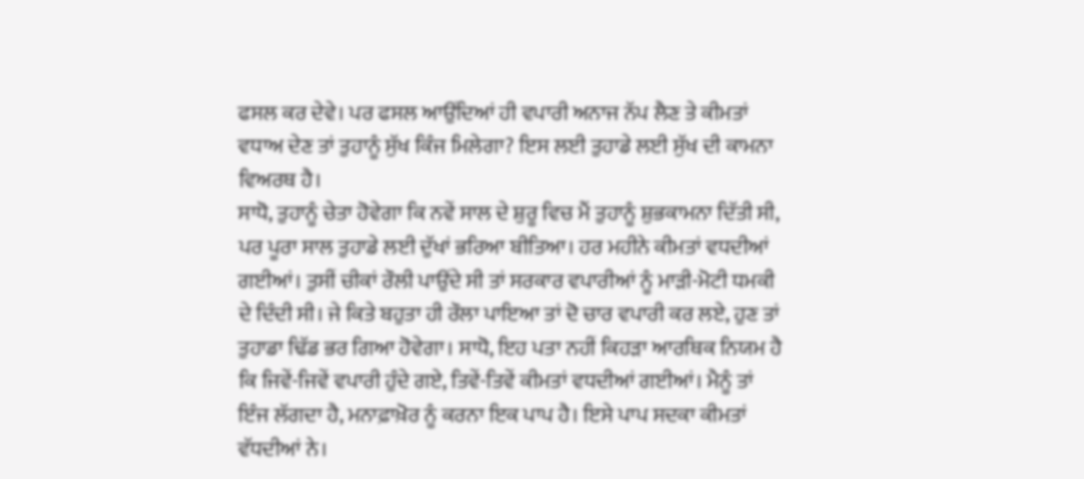ਫਸਲ ਕਰ ਦੇਵੇ। ਪਰ ਫਸਲ ਆਉਂਦਿਆਂ ਹੀ ਵਪਾਰੀ ਅਨਾਜ ਨੱਪ ਲੈਣ ਤੇ ਕੀਮਤਾਂ ਵਧਾਅ ਦੇਣ ਤਾਂ ਤੁਹਾਨੂੰ ਸੁੱਖ ਕਿੰਜ ਮਿਲੇਗਾ? ਇਸ ਲਈ ਤੁਹਾਡੇ ਲਈ ਸੁੱਖ ਦੀ ਕਾਮਨਾ ਵਿਅਰਥ ਹੈ।
ਸਾਧੋ, ਤੁਹਾਨੂੰ ਚੇਤਾ ਹੋਵੇਗਾ ਕਿ ਨਵੇਂ ਸਾਲ ਦੇ ਸ਼ੁਰੂ ਵਿਚ ਮੈਂ ਤੁਹਾਨੂੰ ਸ਼ੁਭਕਾਮਨਾ ਦਿੱਤੀ ਸੀ, ਪਰ ਪੂਰਾ ਸਾਲ ਤੁਹਾਡੇ ਲਈ ਦੁੱਖਾਂ ਭਰਿਆ ਬੀਤਿਆ। ਹਰ ਮਹੀਨੇ ਕੀਮਤਾਂ ਵਧਦੀਆਂ ਗਈਆਂ। ਤੁਸੀਂ ਚੀਕਾਂ ਰੌਲੀ ਪਾਉਂਦੇ ਸੀ ਤਾਂ ਸਰਕਾਰ ਵਪਾਰੀਆਂ ਨੂੰ ਮਾੜੀ-ਮੋਟੀ ਧਮਕੀ ਦੇ ਦਿੰਦੀ ਸੀ। ਜੇ ਕਿਤੇ ਬਹੁਤਾ ਹੀ ਰੌਲਾ ਪਾਇਆ ਤਾਂ ਦੋ ਚਾਰ ਵਪਾਰੀ ਕਰ ਲਏ, ਹੁਣ ਤਾਂ ਤੁਹਾਡਾ ਢਿੱਡ ਭਰ ਗਿਆ ਹੋਵੇਗਾ। ਸਾਧੋ, ਇਹ ਪਤਾ ਨਹੀਂ ਕਿਹੜਾ ਆਰਥਿਕ ਨਿਯਮ ਹੈ ਕਿ ਜਿਵੇਂ-ਜਿਵੇਂ ਵਪਾਰੀ ਹੁੰਦੇ ਗਏ, ਤਿਵੇਂ-ਤਿਵੇਂ ਕੀਮਤਾਂ ਵਧਦੀਆਂ ਗਈਆਂ। ਮੈਨੂੰ ਤਾਂ ਇੰਜ ਲੱਗਦਾ ਹੈ, ਮਨਾਫ਼ਾਖ਼ੋਰ ਨੂੰ ਕਰਨਾ ਇਕ ਪਾਪ ਹੈ। ਇਸੇ ਪਾਪ ਸਦਕਾ ਕੀਮਤਾਂ ਵੱਧਦੀਆਂ ਨੇ।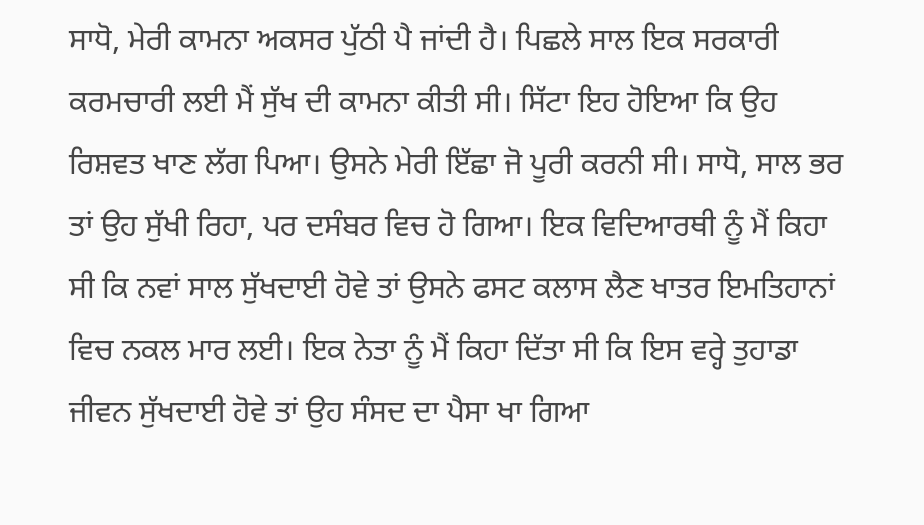ਸਾਧੋ, ਮੇਰੀ ਕਾਮਨਾ ਅਕਸਰ ਪੁੱਠੀ ਪੈ ਜਾਂਦੀ ਹੈ। ਪਿਛਲੇ ਸਾਲ ਇਕ ਸਰਕਾਰੀ ਕਰਮਚਾਰੀ ਲਈ ਮੈਂ ਸੁੱਖ ਦੀ ਕਾਮਨਾ ਕੀਤੀ ਸੀ। ਸਿੱਟਾ ਇਹ ਹੋਇਆ ਕਿ ਉਹ ਰਿਸ਼ਵਤ ਖਾਣ ਲੱਗ ਪਿਆ। ਉਸਨੇ ਮੇਰੀ ਇੱਛਾ ਜੋ ਪੂਰੀ ਕਰਨੀ ਸੀ। ਸਾਧੋ, ਸਾਲ ਭਰ ਤਾਂ ਉਹ ਸੁੱਖੀ ਰਿਹਾ, ਪਰ ਦਸੰਬਰ ਵਿਚ ਹੋ ਗਿਆ। ਇਕ ਵਿਦਿਆਰਥੀ ਨੂੰ ਮੈਂ ਕਿਹਾ ਸੀ ਕਿ ਨਵਾਂ ਸਾਲ ਸੁੱਖਦਾਈ ਹੋਵੇ ਤਾਂ ਉਸਨੇ ਫਸਟ ਕਲਾਸ ਲੈਣ ਖਾਤਰ ਇਮਤਿਹਾਨਾਂ ਵਿਚ ਨਕਲ ਮਾਰ ਲਈ। ਇਕ ਨੇਤਾ ਨੂੰ ਮੈਂ ਕਿਹਾ ਦਿੱਤਾ ਸੀ ਕਿ ਇਸ ਵਰ੍ਹੇ ਤੁਹਾਡਾ ਜੀਵਨ ਸੁੱਖਦਾਈ ਹੋਵੇ ਤਾਂ ਉਹ ਸੰਸਦ ਦਾ ਪੈਸਾ ਖਾ ਗਿਆ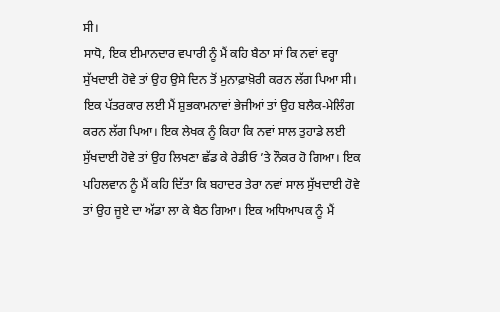ਸੀ।
ਸਾਧੋ, ਇਕ ਈਮਾਨਦਾਰ ਵਪਾਰੀ ਨੂੰ ਮੈਂ ਕਹਿ ਬੈਠਾ ਸਾਂ ਕਿ ਨਵਾਂ ਵਰ੍ਹਾ ਸੁੱਖਦਾਈ ਹੋਵੇ ਤਾਂ ਉਹ ਉਸੇ ਦਿਨ ਤੋਂ ਮੁਨਾਫ਼ਾਖ਼ੋਰੀ ਕਰਨ ਲੱਗ ਪਿਆ ਸੀ। ਇਕ ਪੱਤਰਕਾਰ ਲਈ ਮੈਂ ਸ਼ੁਭਕਾਮਨਾਵਾਂ ਭੇਜੀਆਂ ਤਾਂ ਉਹ ਬਲੈਕ-ਮੇਲਿੰਗ ਕਰਨ ਲੱਗ ਪਿਆ। ਇਕ ਲੇਖਕ ਨੂੰ ਕਿਹਾ ਕਿ ਨਵਾਂ ਸਾਲ ਤੁਹਾਡੇ ਲਈ ਸੁੱਖਦਾਈ ਹੋਵੇ ਤਾਂ ਉਹ ਲਿਖਣਾ ਛੱਡ ਕੇ ਰੇਡੀਓ ’ਤੇ ਨੌਕਰ ਹੋ ਗਿਆ। ਇਕ ਪਹਿਲਵਾਨ ਨੂੰ ਮੈਂ ਕਹਿ ਦਿੱਤਾ ਕਿ ਬਹਾਦਰ ਤੇਰਾ ਨਵਾਂ ਸਾਲ ਸੁੱਖਦਾਈ ਹੋਵੇ ਤਾਂ ਉਹ ਜੂਏ ਦਾ ਅੱਡਾ ਲਾ ਕੇ ਬੈਠ ਗਿਆ। ਇਕ ਅਧਿਆਪਕ ਨੂੰ ਮੈਂ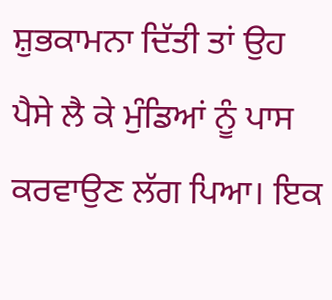ਸ਼ੁਭਕਾਮਨਾ ਦਿੱਤੀ ਤਾਂ ਉਹ ਪੈਸੇ ਲੈ ਕੇ ਮੁੰਡਿਆਂ ਨੂੰ ਪਾਸ ਕਰਵਾਉਣ ਲੱਗ ਪਿਆ। ਇਕ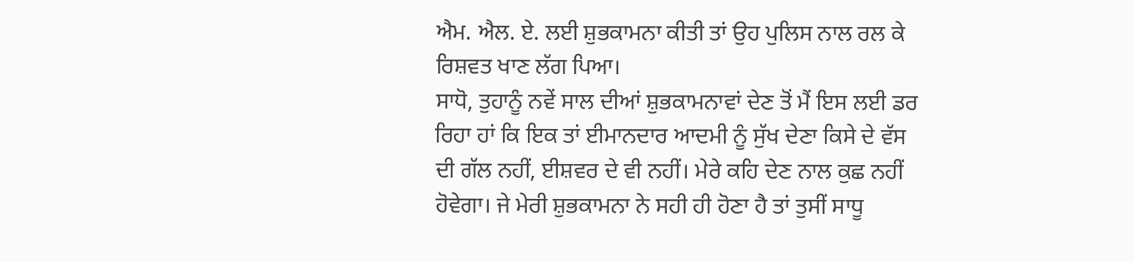ਐਮ. ਐਲ. ਏ. ਲਈ ਸ਼ੁਭਕਾਮਨਾ ਕੀਤੀ ਤਾਂ ਉਹ ਪੁਲਿਸ ਨਾਲ ਰਲ ਕੇ ਰਿਸ਼ਵਤ ਖਾਣ ਲੱਗ ਪਿਆ।
ਸਾਧੋ, ਤੁਹਾਨੂੰ ਨਵੇਂ ਸਾਲ ਦੀਆਂ ਸ਼ੁਭਕਾਮਨਾਵਾਂ ਦੇਣ ਤੋਂ ਮੈਂ ਇਸ ਲਈ ਡਰ ਰਿਹਾ ਹਾਂ ਕਿ ਇਕ ਤਾਂ ਈਮਾਨਦਾਰ ਆਦਮੀ ਨੂੰ ਸੁੱਖ ਦੇਣਾ ਕਿਸੇ ਦੇ ਵੱਸ ਦੀ ਗੱਲ ਨਹੀਂ, ਈਸ਼ਵਰ ਦੇ ਵੀ ਨਹੀਂ। ਮੇਰੇ ਕਹਿ ਦੇਣ ਨਾਲ ਕੁਛ ਨਹੀਂ ਹੋਵੇਗਾ। ਜੇ ਮੇਰੀ ਸ਼ੁਭਕਾਮਨਾ ਨੇ ਸਹੀ ਹੀ ਹੋਣਾ ਹੈ ਤਾਂ ਤੁਸੀਂ ਸਾਧੂ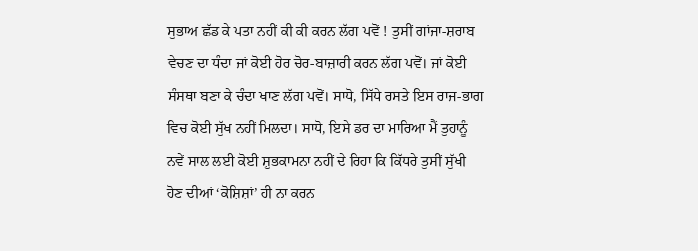ਸੁਭਾਅ ਛੱਡ ਕੇ ਪਤਾ ਨਹੀਂ ਕੀ ਕੀ ਕਰਨ ਲੱਗ ਪਵੋਂ ! ਤੁਸੀਂ ਗਾਂਜਾ-ਸ਼ਰਾਬ ਵੇਚਣ ਦਾ ਧੰਦਾ ਜਾਂ ਕੋਈ ਹੋਰ ਚੋਰ-ਬਾਜ਼ਾਰੀ ਕਰਨ ਲੱਗ ਪਵੋਂ। ਜਾਂ ਕੋਈ ਸੰਸਥਾ ਬਣਾ ਕੇ ਚੰਦਾ ਖਾਣ ਲੱਗ ਪਵੋਂ। ਸਾਧੋ, ਸਿੱਧੇ ਰਸਤੇ ਇਸ ਰਾਜ-ਭਾਗ ਵਿਚ ਕੋਈ ਸੁੱਖ ਨਹੀਂ ਮਿਲਦਾ। ਸਾਧੋ, ਇਸੇ ਡਰ ਦਾ ਮਾਰਿਆ ਮੈਂ ਤੁਹਾਨੂੰ ਨਵੇਂ ਸਾਲ ਲਈ ਕੋਈ ਸ਼ੁਭਕਾਮਨਾ ਨਹੀਂ ਦੇ ਰਿਹਾ ਕਿ ਕਿੱਧਰੇ ਤੁਸੀਂ ਸੁੱਖੀ ਹੋਣ ਦੀਆਂ ‘ਕੋਸ਼ਿਸ਼ਾਂ’ ਹੀ ਨਾ ਕਰਨ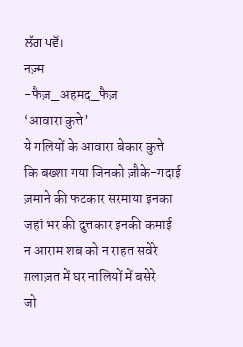ਲੱਗ ਪਵੋਂ।
नज़्म
-फैज़_अहमद_फैज़
‘आवारा कुत्ते’
ये गलियों के आवारा बेकार कुत्ते
कि बख्शा गया जिनको ज़ौके-गदाई
ज़माने की फटकार सरमाया इनका
जहां भर की दुत्तकार इनकी कमाई
न आराम शब को न राहत सवेरे
ग़लाज़त में घर नालियों में बसेरे
जो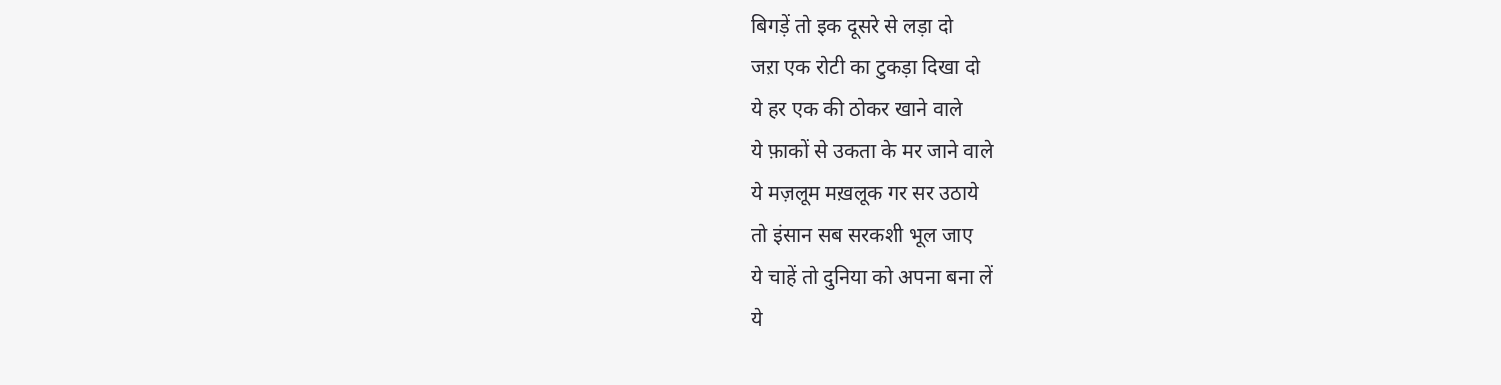बिगड़ें तो इक दूसरे से लड़ा दो
जऱा एक रोटी का टुकड़ा दिखा दो
ये हर एक की ठोकर खाने वाले
ये फ़ाकों से उकता के मर जाने वाले
ये मज़लूम मख़लूक गर सर उठाये
तो इंसान सब सरकशी भूल जाए
ये चाहें तो दुनिया को अपना बना लें
ये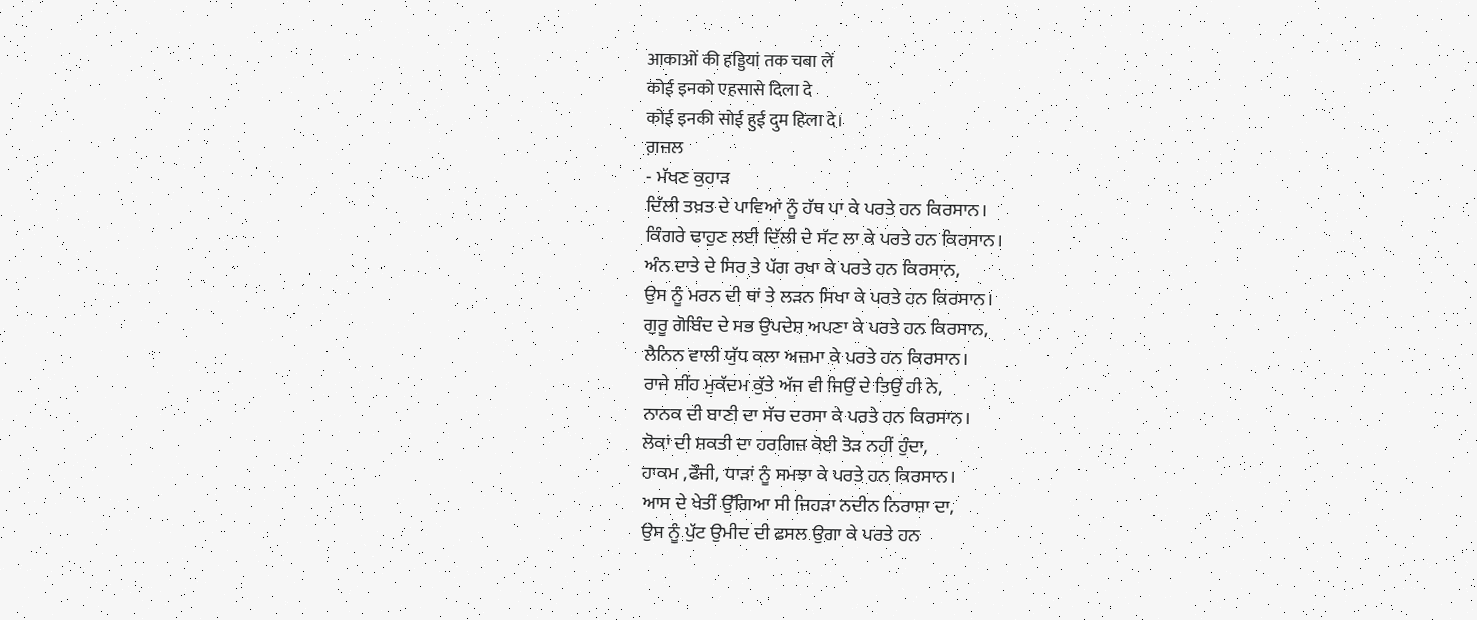आकाओं की हड्डियां तक चबा लें
कोई इनको एहसासे दिला दे
कोई इनकी सोई हुई दुम हिला दे।
ਗ਼ਜ਼ਲ
- ਮੱਖਣ ਕੁਹਾੜ
ਦਿੱਲੀ ਤਖ਼ਤ ਦੇ ਪਾਵਿਆਂ ਨੂੰ ਹੱਥ ਪਾ ਕੇ ਪਰਤੇ ਹਨ ਕਿਰਸਾਨ।
ਕਿੰਗਰੇ ਢਾਹੁਣ ਲਈ ਦਿੱਲੀ ਦੇ ਸੱਟ ਲਾ ਕੇ ਪਰਤੇ ਹਨ ਕਿਰਸਾਨ।
ਅੰਨ ਦਾਤੇ ਦੇ ਸਿਰ ਤੇ ਪੱਗ ਰਖਾ ਕੇ ਪਰਤੇ ਹਨ ਕਿਰਸਾਨ,
ਉਸ ਨੂੰ ਮਰਨ ਦੀ ਥਾਂ ਤੇ ਲੜਨ ਸਿਖਾ ਕੇ ਪਰਤੇ ਹਨ ਕਿਰਸਾਨ।
ਗੁਰੂ ਗੋਬਿੰਦ ਦੇ ਸਭ ਉਪਦੇਸ਼ ਅਪਣਾ ਕੇ ਪਰਤੇ ਹਨ ਕਿਰਸਾਨ,
ਲੈਨਿਨ ਵਾਲੀ ਯੁੱਧ ਕਲਾ ਅਜ਼ਮਾ ਕੇ ਪਰਤੇ ਹਨ ਕਿਰਸਾਨ।
ਰਾਜੇ ਸ਼ੀਂਹ ਮੁਕੱਦਮ ਕੁੱਤੇ ਅੱਜ ਵੀ ਜਿਉਂ ਦੇ ਤਿਉਂ ਹੀ ਨੇ,
ਨਾਨਕ ਦੀ ਬਾਣੀ ਦਾ ਸੱਚ ਦਰਸਾ ਕੇ ਪਰਤੇ ਹਨ ਕਿਰਸਾਨ।
ਲੋਕਾਂ ਦੀ ਸ਼ਕਤੀ ਦਾ ਹਰਗਿਜ਼ ਕੋਈ ਤੋੜ ਨਹੀਂ ਹੁੰਦਾ,
ਹਾਕਮ ,ਫੌਜੀ, ਧਾੜਾਂ ਨੂੰ ਸਮਝਾ ਕੇ ਪਰਤੇ ਹਨ ਕਿਰਸਾਨ।
ਆਸ ਦੇ ਖੇਤੀਂ ਉੱਗਿਆ ਸੀ ਜਿਹੜਾ ਨਦੀਨ ਨਿਰਾਸ਼ਾ ਦਾ,
ਉਸ ਨੂੰ ਪੁੱਟ ਉਮੀਦ ਦੀ ਫਸਲ ਉਗਾ ਕੇ ਪਰਤੇ ਹਨ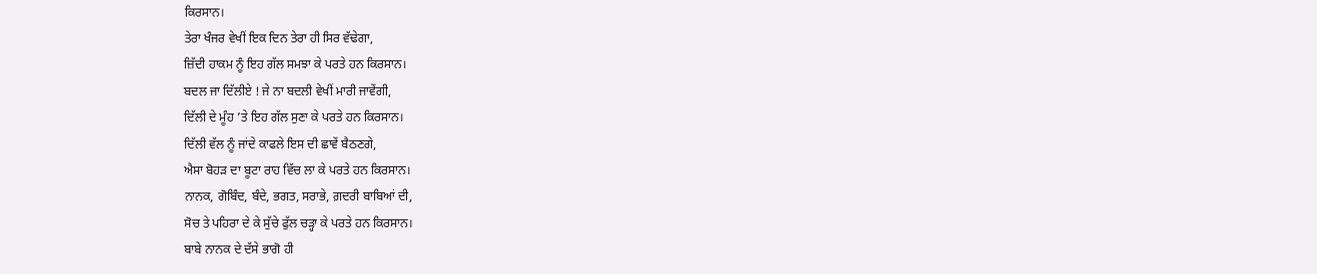ਕਿਰਸਾਨ।
ਤੇਰਾ ਖੰਜਰ ਵੇਖੀਂ ਇਕ ਦਿਨ ਤੇਰਾ ਹੀ ਸਿਰ ਵੱਢੇਗਾ,
ਜ਼ਿੱਦੀ ਹਾਕਮ ਨੂੰ ਇਹ ਗੱਲ ਸਮਝਾ ਕੇ ਪਰਤੇ ਹਨ ਕਿਰਸਾਨ।
ਬਦਲ ਜਾ ਦਿੱਲੀਏ ! ਜੇ ਨਾ ਬਦਲੀ ਵੇਖੀਂ ਮਾਰੀ ਜਾਵੇਂਗੀ,
ਦਿੱਲੀ ਦੇ ਮੂੰਹ ’ਤੇ ਇਹ ਗੱਲ ਸੁਣਾ ਕੇ ਪਰਤੇ ਹਨ ਕਿਰਸਾਨ।
ਦਿੱਲੀ ਵੱਲ ਨੂੰ ਜਾਂਦੇ ਕਾਫਲੇ ਇਸ ਦੀ ਛਾਵੇਂ ਬੈਠਣਗੇ,
ਐਸਾ ਬੋਹੜ ਦਾ ਬੂਟਾ ਰਾਹ ਵਿੱਚ ਲਾ ਕੇ ਪਰਤੇ ਹਨ ਕਿਰਸਾਨ।
ਨਾਨਕ, ਗੋਬਿੰਦ, ਬੰਦੇ, ਭਗਤ, ਸਰਾਭੇ, ਗ਼ਦਰੀ ਬਾਬਿਆਂ ਦੀ,
ਸੋਚ ਤੇ ਪਹਿਰਾ ਦੇ ਕੇ ਸੁੱਚੇ ਫੁੱਲ ਚੜ੍ਹਾ ਕੇ ਪਰਤੇ ਹਨ ਕਿਰਸਾਨ।
ਬਾਬੇ ਨਾਨਕ ਦੇ ਦੱਸੇ ਭਾਗੋ ਹੀ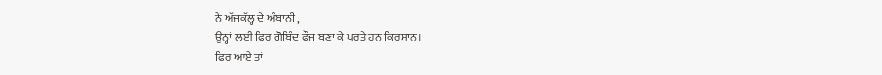ਨੇ ਅੱਜਕੱਲ੍ਹ ਦੇ ਅੰਬਾਨੀ ,
ਉਨ੍ਹਾਂ ਲਈ ਫਿਰ ਗੋਬਿੰਦ ਫੌਜ ਬਣਾ ਕੇ ਪਰਤੇ ਹਨ ਕਿਰਸਾਨ।
ਫਿਰ ਆਏ ਤਾਂ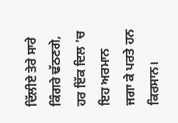ਦਿੱਲੀਏ ਤੇਰੇ ਸਾਰੇ ਕਿੰਗਰੇ ਢੱਠਣਗੇ,
ਹਰ ਇੱਕ ਦਿਲ ’ਚ ਇਹ ਅਰਮਾਨ ਜਗਾ ਕੇ ਪਰਤੇ ਹਨ ਕਿਰਸਾਨ।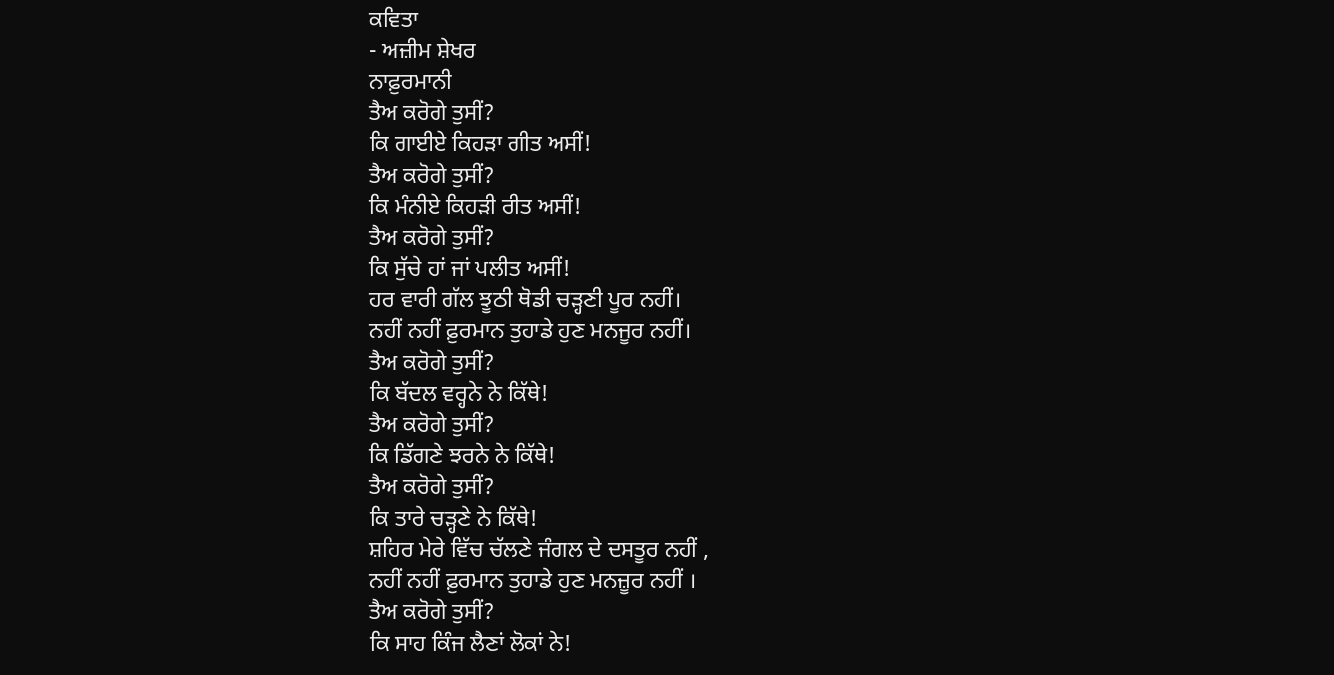ਕਵਿਤਾ
- ਅਜ਼ੀਮ ਸ਼ੇਖਰ
ਨਾਫ਼ੁਰਮਾਨੀ
ਤੈਅ ਕਰੋਗੇ ਤੁਸੀਂ?
ਕਿ ਗਾਈਏ ਕਿਹੜਾ ਗੀਤ ਅਸੀਂ!
ਤੈਅ ਕਰੋਗੇ ਤੁਸੀਂ?
ਕਿ ਮੰਨੀਏ ਕਿਹੜੀ ਰੀਤ ਅਸੀਂ!
ਤੈਅ ਕਰੋਗੇ ਤੁਸੀਂ?
ਕਿ ਸੁੱਚੇ ਹਾਂ ਜਾਂ ਪਲੀਤ ਅਸੀਂ!
ਹਰ ਵਾਰੀ ਗੱਲ ਝੂਠੀ ਥੋਡੀ ਚੜ੍ਹਣੀ ਪੂਰ ਨਹੀਂ।
ਨਹੀਂ ਨਹੀਂ ਫ਼ੁਰਮਾਨ ਤੁਹਾਡੇ ਹੁਣ ਮਨਜੂਰ ਨਹੀਂ।
ਤੈਅ ਕਰੋਗੇ ਤੁਸੀਂ?
ਕਿ ਬੱਦਲ ਵਰ੍ਹਨੇ ਨੇ ਕਿੱਥੇ!
ਤੈਅ ਕਰੋਗੇ ਤੁਸੀਂ?
ਕਿ ਡਿੱਗਣੇ ਝਰਨੇ ਨੇ ਕਿੱਥੇ!
ਤੈਅ ਕਰੋਗੇ ਤੁਸੀਂ?
ਕਿ ਤਾਰੇ ਚੜ੍ਹਣੇ ਨੇ ਕਿੱਥੇ!
ਸ਼ਹਿਰ ਮੇਰੇ ਵਿੱਚ ਚੱਲਣੇ ਜੰਗਲ ਦੇ ਦਸਤੂਰ ਨਹੀਂ ,
ਨਹੀਂ ਨਹੀਂ ਫ਼ੁਰਮਾਨ ਤੁਹਾਡੇ ਹੁਣ ਮਨਜ਼ੂਰ ਨਹੀਂ ।
ਤੈਅ ਕਰੋਗੇ ਤੁਸੀਂ?
ਕਿ ਸਾਹ ਕਿੰਜ ਲੈਣਾਂ ਲੋਕਾਂ ਨੇ!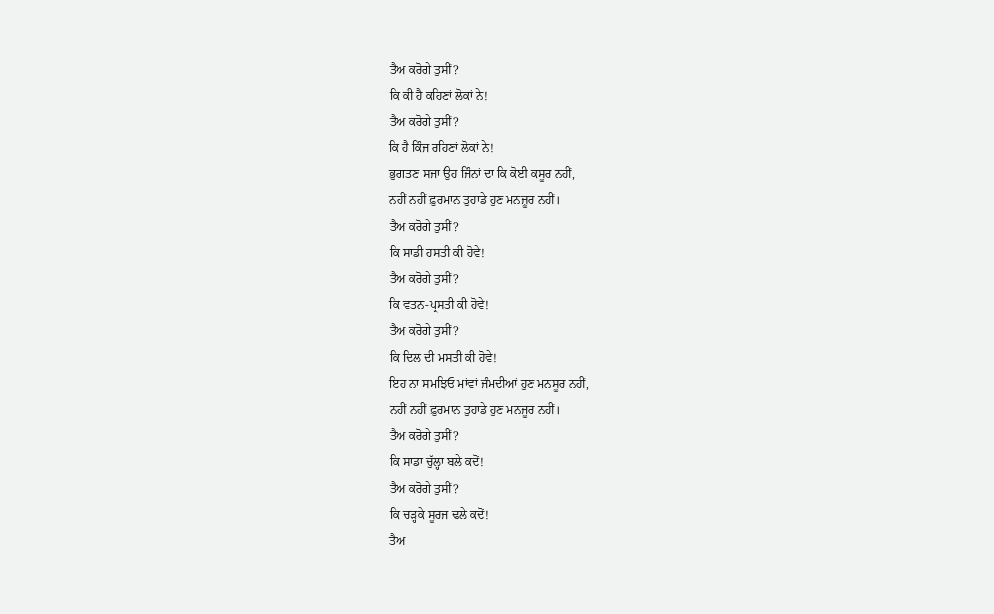ਤੈਅ ਕਰੋਗੇ ਤੁਸੀਂ?
ਕਿ ਕੀ ਹੈ ਕਹਿਣਾਂ ਲੋਕਾਂ ਨੇ!
ਤੈਅ ਕਰੋਗੇ ਤੁਸੀਂ?
ਕਿ ਹੈ ਕਿੰਜ ਰਹਿਣਾਂ ਲੋਕਾਂ ਨੇ!
ਭੁਗਤਣ ਸਜਾ ਉਹ ਜਿੰਨਾਂ ਦਾ ਕਿ ਕੋਈ ਕਸੂਰ ਨਹੀਂ,
ਨਹੀਂ ਨਹੀਂ ਫ਼ੁਰਮਾਨ ਤੁਹਾਡੇ ਹੁਣ ਮਨਜ਼ੂਰ ਨਹੀਂ।
ਤੈਅ ਕਰੋਗੇ ਤੁਸੀਂ?
ਕਿ ਸਾਡੀ ਹਸਤੀ ਕੀ ਹੋਵੇ!
ਤੈਅ ਕਰੋਗੇ ਤੁਸੀਂ?
ਕਿ ਵਤਨ-ਪ੍ਰਸਤੀ ਕੀ ਹੋਵੇ!
ਤੈਅ ਕਰੋਗੇ ਤੁਸੀਂ?
ਕਿ ਦਿਲ ਦੀ ਮਸਤੀ ਕੀ ਹੋਵੇ!
ਇਹ ਨਾ ਸਮਝਿਓ ਮਾਂਵਾਂ ਜੰਮਦੀਆਂ ਹੁਣ ਮਨਸੂਰ ਨਹੀਂ,
ਨਹੀਂ ਨਹੀਂ ਫ਼ੁਰਮਾਨ ਤੁਹਾਡੇ ਹੁਣ ਮਨਜੂਰ ਨਹੀਂ।
ਤੈਅ ਕਰੋਗੇ ਤੁਸੀਂ?
ਕਿ ਸਾਡਾ ਚੁੱਲ੍ਹਾ ਬਲੇ ਕਦੋਂ!
ਤੈਅ ਕਰੋਗੇ ਤੁਸੀਂ?
ਕਿ ਚੜ੍ਹਕੇ ਸੂਰਜ ਢਲੇ ਕਦੋਂ!
ਤੈਅ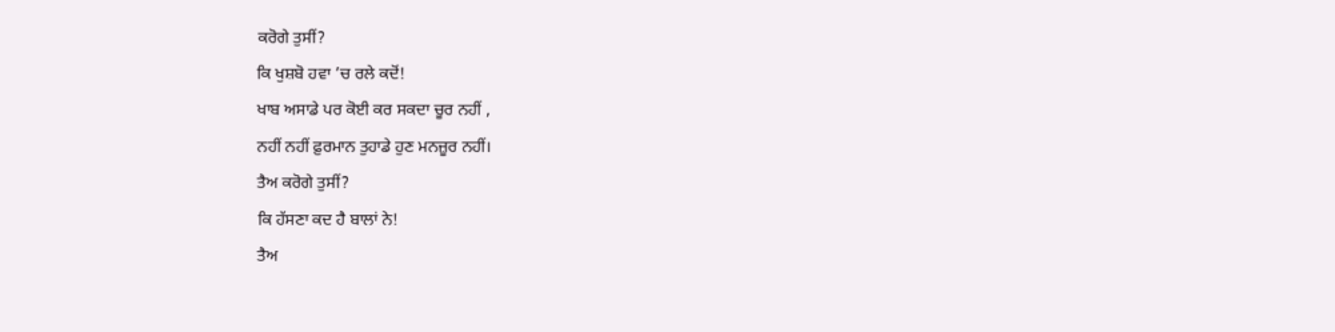ਕਰੋਗੇ ਤੁਸੀਂ?
ਕਿ ਖੁਸ਼ਬੋ ਹਵਾ ’ਚ ਰਲੇ ਕਦੋਂ!
ਖਾਬ ਅਸਾਡੇ ਪਰ ਕੋਈ ਕਰ ਸਕਦਾ ਚੂਰ ਨਹੀਂ ,
ਨਹੀਂ ਨਹੀਂ ਫ਼ੁਰਮਾਨ ਤੁਹਾਡੇ ਹੁਣ ਮਨਜ਼ੂਰ ਨਹੀਂ।
ਤੈਅ ਕਰੋਗੇ ਤੁਸੀਂ?
ਕਿ ਹੱਸਣਾ ਕਦ ਹੈ ਬਾਲਾਂ ਨੇ!
ਤੈਅ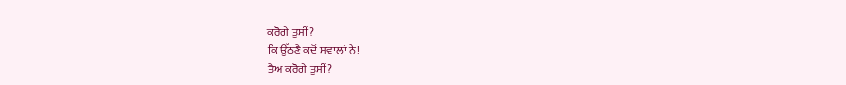ਕਰੋਗੇ ਤੁਸੀਂ?
ਕਿ ਉੱਠਣੈ ਕਦੋਂ ਸਵਾਲਾਂ ਨੇ!
ਤੈਅ ਕਰੋਗੇ ਤੁਸੀਂ?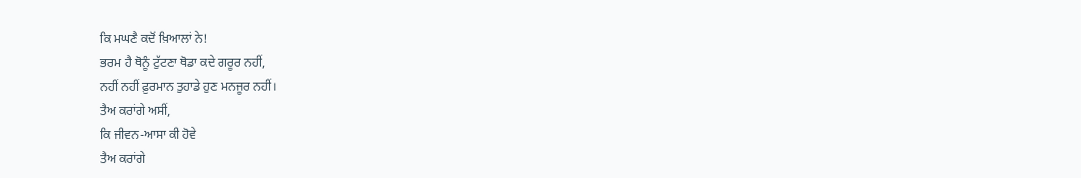ਕਿ ਮਘਣੈ ਕਦੋਂ ਖ਼ਿਆਲਾਂ ਨੇ!
ਭਰਮ ਹੈ ਥੋਨੂੰ ਟੁੱਟਣਾ ਥੋਡਾ ਕਦੇ ਗਰੂਰ ਨਹੀਂ,
ਨਹੀਂ ਨਹੀਂ ਫ਼ੁਰਮਾਨ ਤੁਹਾਡੇ ਹੁਣ ਮਨਜੂਰ ਨਹੀਂ।
ਤੈਅ ਕਰਾਂਗੇ ਅਸੀਂ,
ਕਿ ਜੀਵਨ-ਆਸਾ ਕੀ ਹੋਵੇ
ਤੈਅ ਕਰਾਂਗੇ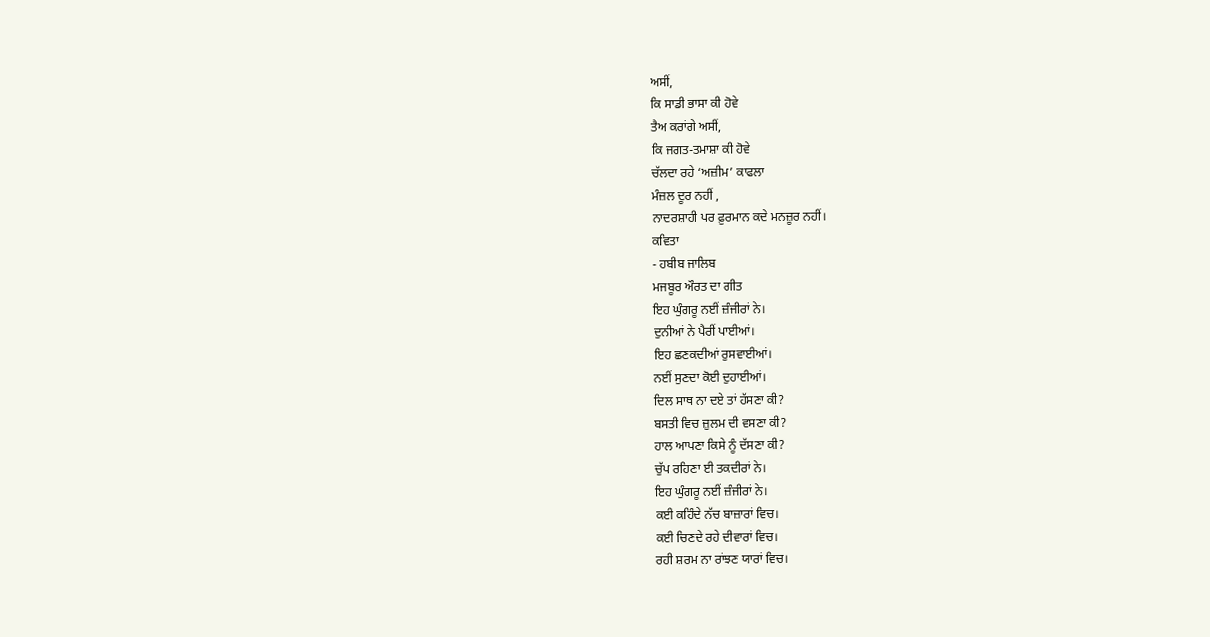ਅਸੀਂ,
ਕਿ ਸਾਡੀ ਭਾਸਾ ਕੀ ਹੋਵੇ
ਤੈਅ ਕਰਾਂਗੇ ਅਸੀਂ,
ਕਿ ਜਗਤ-ਤਮਾਸ਼ਾ ਕੀ ਹੋਵੇ
ਚੱਲਦਾ ਰਹੇ ‘ਅਜ਼ੀਮ’ ਕਾਫਲਾ
ਮੰਜ਼ਲ ਦੂਰ ਨਹੀਂ ,
ਨਾਦਰਸ਼ਾਹੀ ਪਰ ਫ਼ੁਰਮਾਨ ਕਦੇ ਮਨਜ਼ੂਰ ਨਹੀਂ।
ਕਵਿਤਾ
- ਹਬੀਬ ਜਾਲਿਬ
ਮਜਬੂਰ ਔਰਤ ਦਾ ਗੀਤ
ਇਹ ਘੁੰਗਰੂ ਨਈਂ ਜ਼ੰਜੀਰਾਂ ਨੇ।
ਦੁਨੀਆਂ ਨੇ ਪੈਰੀਂ ਪਾਈਆਂ।
ਇਹ ਛਣਕਦੀਆਂ ਰੁਸਵਾਈਆਂ।
ਨਈਂ ਸੁਣਦਾ ਕੋਈ ਦੁਹਾਈਆਂ।
ਦਿਲ ਸਾਥ ਨਾ ਦਏ ਤਾਂ ਹੱਸਣਾ ਕੀ?
ਬਸਤੀ ਵਿਚ ਜ਼ੁਲਮ ਦੀ ਵਸਣਾ ਕੀ?
ਹਾਲ ਆਪਣਾ ਕਿਸੇ ਨੂੰ ਦੱਸਣਾ ਕੀ?
ਚੁੱਪ ਰਹਿਣਾ ਈ ਤਕਦੀਰਾਂ ਨੇ।
ਇਹ ਘੁੰਗਰੂ ਨਈਂ ਜ਼ੰਜੀਰਾਂ ਨੇ।
ਕਈ ਕਹਿੰਦੇ ਨੱਚ ਬਾਜ਼ਾਰਾਂ ਵਿਚ।
ਕਈ ਚਿਣਦੇ ਰਹੇ ਦੀਵਾਰਾਂ ਵਿਚ।
ਰਹੀ ਸ਼ਰਮ ਨਾ ਰਾਂਝਣ ਯਾਰਾਂ ਵਿਚ।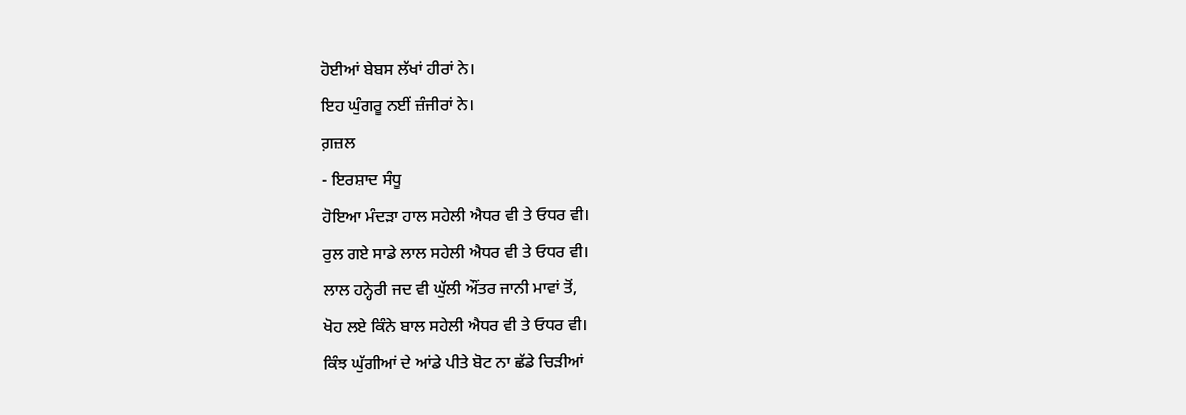ਹੋਈਆਂ ਬੇਬਸ ਲੱਖਾਂ ਹੀਰਾਂ ਨੇ।
ਇਹ ਘੁੰਗਰੂ ਨਈਂ ਜ਼ੰਜੀਰਾਂ ਨੇ।
ਗ਼ਜ਼ਲ
- ਇਰਸ਼ਾਦ ਸੰਧੂ
ਹੋਇਆ ਮੰਦੜਾ ਹਾਲ ਸਹੇਲੀ ਐਧਰ ਵੀ ਤੇ ਓਧਰ ਵੀ।
ਰੁਲ ਗਏ ਸਾਡੇ ਲਾਲ ਸਹੇਲੀ ਐਧਰ ਵੀ ਤੇ ਓਧਰ ਵੀ।
ਲਾਲ ਹਨ੍ਹੇਰੀ ਜਦ ਵੀ ਘੁੱਲੀ ਔਂਤਰ ਜਾਨੀ ਮਾਵਾਂ ਤੋਂ,
ਖੋਹ ਲਏ ਕਿੰਨੇ ਬਾਲ ਸਹੇਲੀ ਐਧਰ ਵੀ ਤੇ ਓਧਰ ਵੀ।
ਕਿੰਝ ਘੁੱਗੀਆਂ ਦੇ ਆਂਡੇ ਪੀਤੇ ਬੋਟ ਨਾ ਛੱਡੇ ਚਿੜੀਆਂ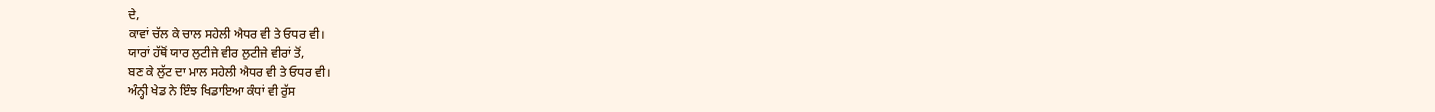ਦੇ,
ਕਾਵਾਂ ਚੱਲ ਕੇ ਚਾਲ ਸਹੇਲੀ ਐਧਰ ਵੀ ਤੇ ਓਧਰ ਵੀ।
ਯਾਰਾਂ ਹੱਥੋਂ ਯਾਰ ਲੁਟੀਜੇ ਵੀਰ ਲੁਟੀਜੇ ਵੀਰਾਂ ਤੋਂ,
ਬਣ ਕੇ ਲੁੱਟ ਦਾ ਮਾਲ ਸਹੇਲੀ ਐਧਰ ਵੀ ਤੇ ਓਧਰ ਵੀ।
ਅੰਨ੍ਹੀ ਖੇਡ ਨੇ ਇੰਝ ਖਿਡਾਇਆ ਕੰਧਾਂ ਵੀ ਰੁੱਸ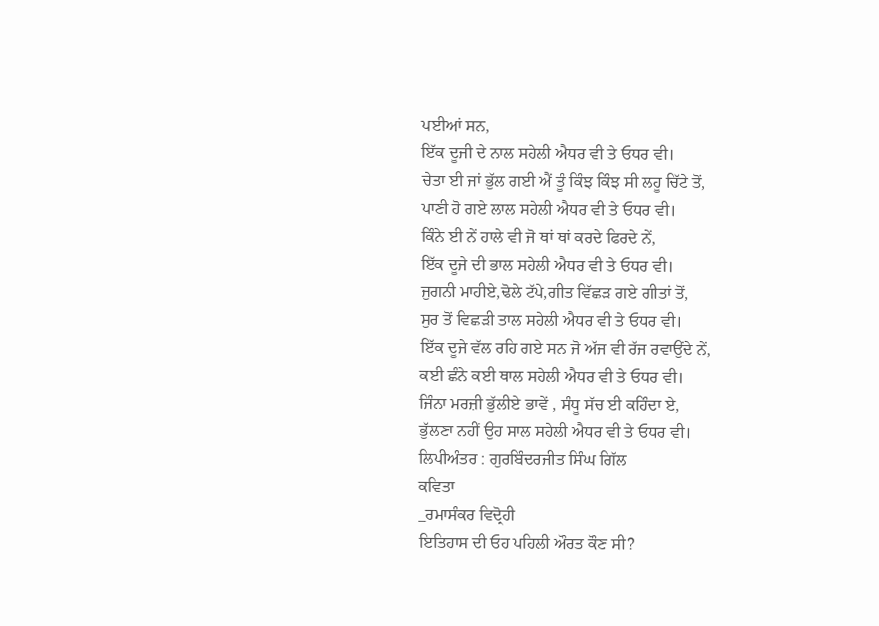ਪਈਆਂ ਸਨ,
ਇੱਕ ਦੂਜੀ ਦੇ ਨਾਲ ਸਹੇਲੀ ਐਧਰ ਵੀ ਤੇ ਓਧਰ ਵੀ।
ਚੇਤਾ ਈ ਜਾਂ ਭੁੱਲ ਗਈ ਐਂ ਤੂੰ ਕਿੰਝ ਕਿੰਝ ਸੀ ਲਹੂ ਚਿੱਟੇ ਤੋਂ,
ਪਾਣੀ ਹੋ ਗਏ ਲਾਲ ਸਹੇਲੀ ਐਧਰ ਵੀ ਤੇ ਓਧਰ ਵੀ।
ਕਿੰਨੇ ਈ ਨੇਂ ਹਾਲੇ ਵੀ ਜੋ ਥਾਂ ਥਾਂ ਕਰਦੇ ਫਿਰਦੇ ਨੇਂ,
ਇੱਕ ਦੂਜੇ ਦੀ ਭਾਲ ਸਹੇਲੀ ਐਧਰ ਵੀ ਤੇ ਓਧਰ ਵੀ।
ਜੁਗਨੀ ਮਾਹੀਏ,ਢੋਲੇ ਟੱਪੇ,ਗੀਤ ਵਿੱਛੜ ਗਏ ਗੀਤਾਂ ਤੋਂ,
ਸੁਰ ਤੋਂ ਵਿਛੜੀ ਤਾਲ ਸਹੇਲੀ ਐਧਰ ਵੀ ਤੇ ਓਧਰ ਵੀ।
ਇੱਕ ਦੂਜੇ ਵੱਲ ਰਹਿ ਗਏ ਸਨ ਜੋ ਅੱਜ ਵੀ ਰੱਜ ਰਵਾਉਂਦੇ ਨੇਂ,
ਕਈ ਛੰਨੇ ਕਈ ਥਾਲ ਸਹੇਲੀ ਐਧਰ ਵੀ ਤੇ ਓਧਰ ਵੀ।
ਜਿੰਨਾ ਮਰਜ਼ੀ ਭੁੱਲੀਏ ਭਾਵੇਂ , ਸੰਧੂ ਸੱਚ ਈ ਕਹਿੰਦਾ ਏ,
ਭੁੱਲਣਾ ਨਹੀਂ ਉਹ ਸਾਲ ਸਹੇਲੀ ਐਧਰ ਵੀ ਤੇ ਓਧਰ ਵੀ।
ਲਿਪੀਅੰਤਰ : ਗੁਰਬਿੰਦਰਜੀਤ ਸਿੰਘ ਗਿੱਲ
ਕਵਿਤਾ
_ਰਮਾਸੰਕਰ ਵਿਦ੍ਰੋਹੀ
ਇਤਿਹਾਸ ਦੀ ਓਹ ਪਹਿਲੀ ਔਰਤ ਕੌਣ ਸੀ?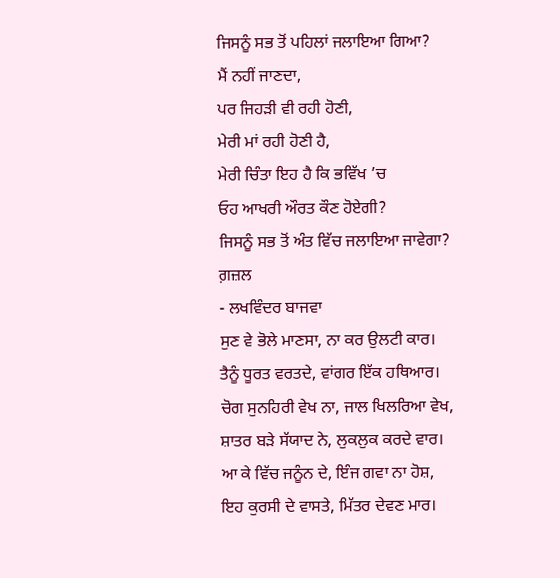ਜਿਸਨੂੰ ਸਭ ਤੋਂ ਪਹਿਲਾਂ ਜਲਾਇਆ ਗਿਆ?
ਮੈਂ ਨਹੀਂ ਜਾਣਦਾ,
ਪਰ ਜਿਹੜੀ ਵੀ ਰਹੀ ਹੋਣੀ,
ਮੇਰੀ ਮਾਂ ਰਹੀ ਹੋਣੀ ਹੈ,
ਮੇਰੀ ਚਿੰਤਾ ਇਹ ਹੈ ਕਿ ਭਵਿੱਖ ’ਚ
ਓਹ ਆਖਰੀ ਔਰਤ ਕੌਣ ਹੋਏਗੀ?
ਜਿਸਨੂੰ ਸਭ ਤੋਂ ਅੰਤ ਵਿੱਚ ਜਲਾਇਆ ਜਾਵੇਗਾ?
ਗ਼ਜ਼ਲ
- ਲਖਵਿੰਦਰ ਬਾਜਵਾ
ਸੁਣ ਵੇ ਭੋਲੇ ਮਾਣਸਾ, ਨਾ ਕਰ ਉਲਟੀ ਕਾਰ।
ਤੈਨੂੰ ਧੂਰਤ ਵਰਤਦੇ, ਵਾਂਗਰ ਇੱਕ ਹਥਿਆਰ।
ਚੋਗ ਸੁਨਹਿਰੀ ਵੇਖ ਨਾ, ਜਾਲ ਖਿਲਰਿਆ ਵੇਖ,
ਸ਼ਾਤਰ ਬੜੇ ਸੱਯਾਦ ਨੇ, ਲੁਕਲੁਕ ਕਰਦੇ ਵਾਰ।
ਆ ਕੇ ਵਿੱਚ ਜਨੂੰਨ ਦੇ, ਇੰਜ ਗਵਾ ਨਾ ਹੋਸ਼,
ਇਹ ਕੁਰਸੀ ਦੇ ਵਾਸਤੇ, ਮਿੱਤਰ ਦੇਵਣ ਮਾਰ।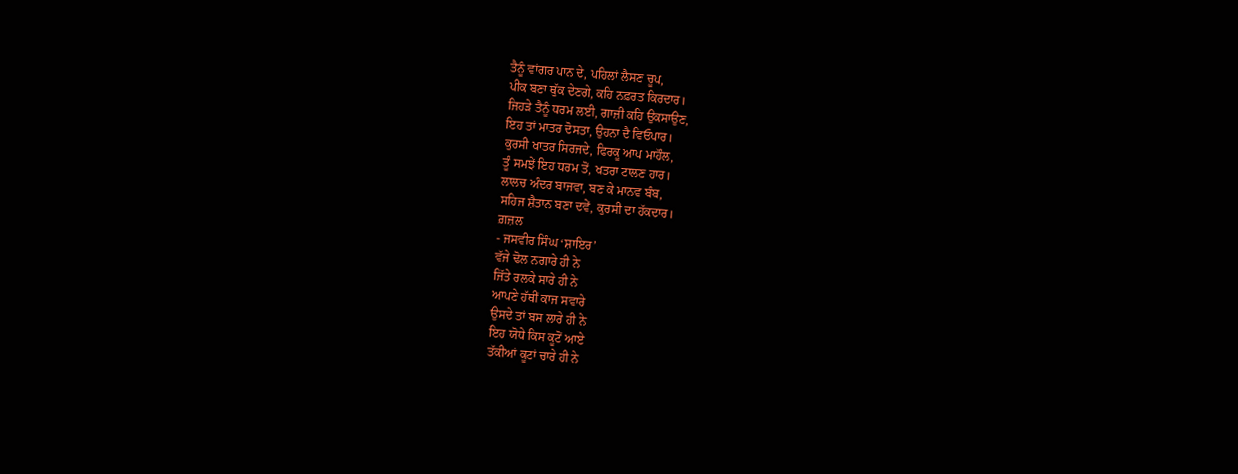ਤੈਨੂੰ ਵਾਂਗਰ ਪਾਨ ਦੇ, ਪਹਿਲਾਂ ਲੈਸਣ ਚੂਪ,
ਪੀਕ ਬਣਾ ਥੁੱਕ ਦੇਣਗੇ, ਕਹਿ ਨਫ਼ਰਤ ਕਿਰਦਾਰ।
ਜਿਹੜੇ ਤੈਨੂੰ ਧਰਮ ਲਈ, ਗਾਜ਼ੀ ਕਹਿ ਉਕਸਾਉਣ,
ਇਹ ਤਾਂ ਮਾਤਰ ਦੋਸਤਾ, ਉਹਨਾ ਦੈ ਵਿਓਪਾਰ।
ਕੁਰਸੀ ਖਾਤਰ ਸਿਰਜਦੇ, ਫਿਰਕੂ ਆਪ ਮਾਹੌਲ,
ਤੂੰ ਸਮਝੇਂ ਇਹ ਧਰਮ ਤੋਂ, ਖਤਰਾ ਟਾਲਣ ਹਾਰ।
ਲਾਲਚ ਅੰਦਰ ਬਾਜਵਾ, ਬਣ ਕੇ ਮਾਨਵ ਬੰਬ,
ਸਹਿਜ ਸ਼ੈਤਾਨ ਬਣਾ ਦਵੇਂ, ਕੁਰਸੀ ਦਾ ਹੱਕਦਾਰ।
ਗ਼ਜ਼ਲ
- ਜਸਵੀਰ ਸਿੰਘ ‘ਸ਼ਾਇਰ’
ਵੱਜੇ ਢੋਲ ਨਗਾਰੇ ਹੀ ਨੇ
ਜਿੱਤੇ ਰਲਕੇ ਸਾਰੇ ਹੀ ਨੇ
ਆਪਣੇ ਹੱਥੀਂ ਕਾਜ ਸਵਾਰੇ
ਉਸਦੇ ਤਾਂ ਬਸ ਲਾਰੇ ਹੀ ਨੇ
ਇਹ ਯੋਧੇ ਕਿਸ ਕੂਟੋਂ ਆਏ
ਤੱਕੀਆਂ ਕੂਟਾਂ ਚਾਰੇ ਹੀ ਨੇ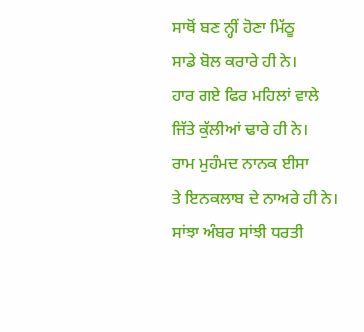ਸਾਥੋਂ ਬਣ ਨ੍ਹੀਂ ਹੋਣਾ ਮਿੱਠੂ
ਸਾਡੇ ਬੋਲ ਕਰਾਰੇ ਹੀ ਨੇ।
ਹਾਰ ਗਏ ਫਿਰ ਮਹਿਲਾਂ ਵਾਲੇ
ਜਿੱਤੇ ਕੁੱਲੀਆਂ ਢਾਰੇ ਹੀ ਨੇ।
ਰਾਮ ਮੁਹੰਮਦ ਨਾਨਕ ਈਸਾ
ਤੇ ਇਨਕਲਾਬ ਦੇ ਨਾਅਰੇ ਹੀ ਨੇ।
ਸਾਂਝਾ ਅੰਬਰ ਸਾਂਝੀ ਧਰਤੀ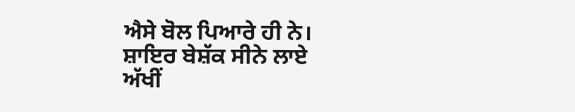ਐਸੇ ਬੋਲ ਪਿਆਰੇ ਹੀ ਨੇ।
ਸ਼ਾਇਰ ਬੇਸ਼ੱਕ ਸੀਨੇ ਲਾਏ
ਅੱਖੀਂ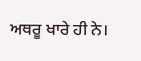ਅਥਰੂ ਖਾਰੇ ਹੀ ਨੇ।